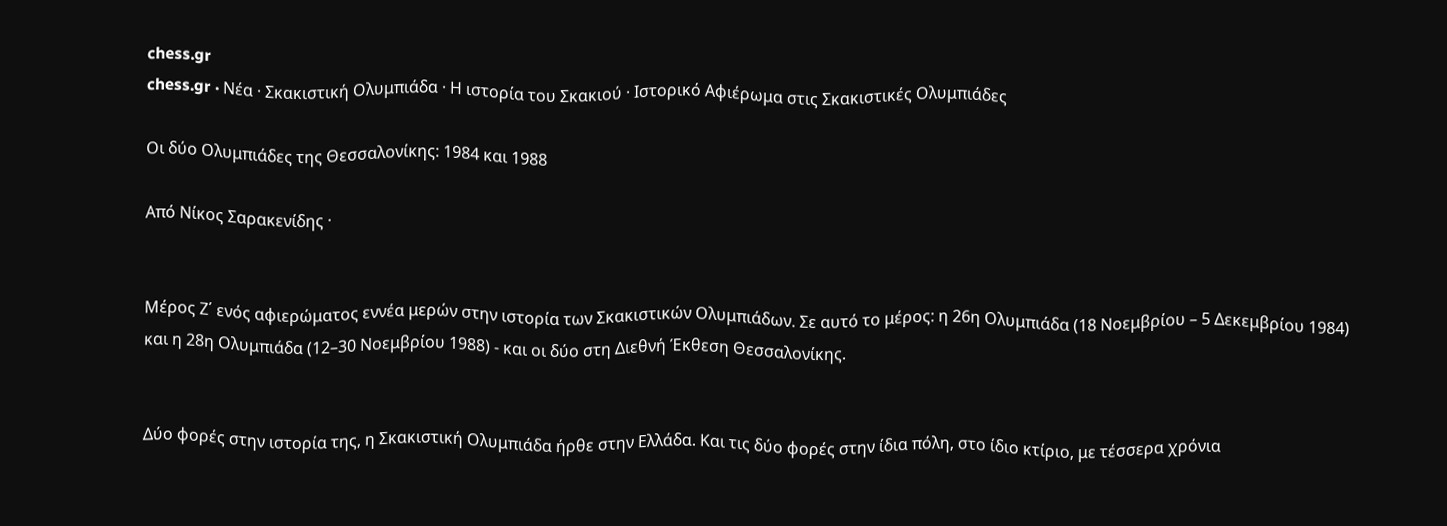chess.gr
chess.gr · Νέα · Σκακιστική Ολυμπιάδα · Η ιστορία του Σκακιού · Ιστορικό Αφιέρωμα στις Σκακιστικές Ολυμπιάδες

Οι δύο Ολυμπιάδες της Θεσσαλονίκης: 1984 και 1988

Από Νίκος Σαρακενίδης ·


Μέρος Ζ΄ ενός αφιερώματος εννέα μερών στην ιστορία των Σκακιστικών Ολυμπιάδων. Σε αυτό το μέρος: η 26η Ολυμπιάδα (18 Νοεμβρίου – 5 Δεκεμβρίου 1984) και η 28η Ολυμπιάδα (12–30 Νοεμβρίου 1988) - και οι δύο στη Διεθνή Έκθεση Θεσσαλονίκης.


Δύο φορές στην ιστορία της, η Σκακιστική Ολυμπιάδα ήρθε στην Ελλάδα. Και τις δύο φορές στην ίδια πόλη, στο ίδιο κτίριο, με τέσσερα χρόνια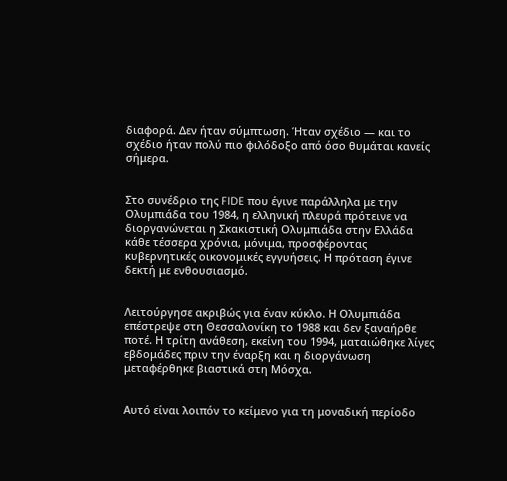διαφορά. Δεν ήταν σύμπτωση. Ήταν σχέδιο — και το σχέδιο ήταν πολύ πιο φιλόδοξο από όσο θυμάται κανείς σήμερα.


Στο συνέδριο της FIDE που έγινε παράλληλα με την Ολυμπιάδα του 1984, η ελληνική πλευρά πρότεινε να διοργανώνεται η Σκακιστική Ολυμπιάδα στην Ελλάδα κάθε τέσσερα χρόνια, μόνιμα, προσφέροντας κυβερνητικές οικονομικές εγγυήσεις. Η πρόταση έγινε δεκτή με ενθουσιασμό.


Λειτούργησε ακριβώς για έναν κύκλο. Η Ολυμπιάδα επέστρεψε στη Θεσσαλονίκη το 1988 και δεν ξαναήρθε ποτέ. Η τρίτη ανάθεση, εκείνη του 1994, ματαιώθηκε λίγες εβδομάδες πριν την έναρξη και η διοργάνωση μεταφέρθηκε βιαστικά στη Μόσχα.


Αυτό είναι λοιπόν το κείμενο για τη μοναδική περίοδο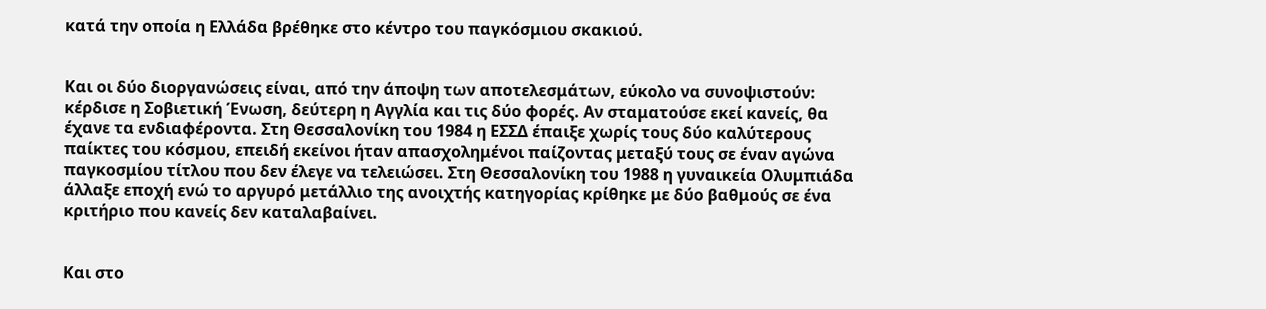κατά την οποία η Ελλάδα βρέθηκε στο κέντρο του παγκόσμιου σκακιού.


Και οι δύο διοργανώσεις είναι, από την άποψη των αποτελεσμάτων, εύκολο να συνοψιστούν: κέρδισε η Σοβιετική Ένωση, δεύτερη η Αγγλία και τις δύο φορές. Αν σταματούσε εκεί κανείς, θα έχανε τα ενδιαφέροντα. Στη Θεσσαλονίκη του 1984 η ΕΣΣΔ έπαιξε χωρίς τους δύο καλύτερους παίκτες του κόσμου, επειδή εκείνοι ήταν απασχολημένοι παίζοντας μεταξύ τους σε έναν αγώνα παγκοσμίου τίτλου που δεν έλεγε να τελειώσει. Στη Θεσσαλονίκη του 1988 η γυναικεία Ολυμπιάδα άλλαξε εποχή ενώ το αργυρό μετάλλιο της ανοιχτής κατηγορίας κρίθηκε με δύο βαθμούς σε ένα κριτήριο που κανείς δεν καταλαβαίνει.


Και στο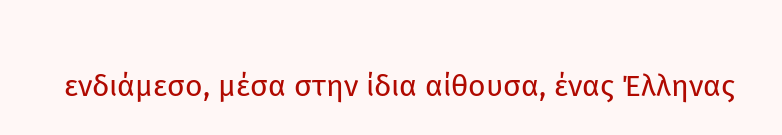ενδιάμεσο, μέσα στην ίδια αίθουσα, ένας Έλληνας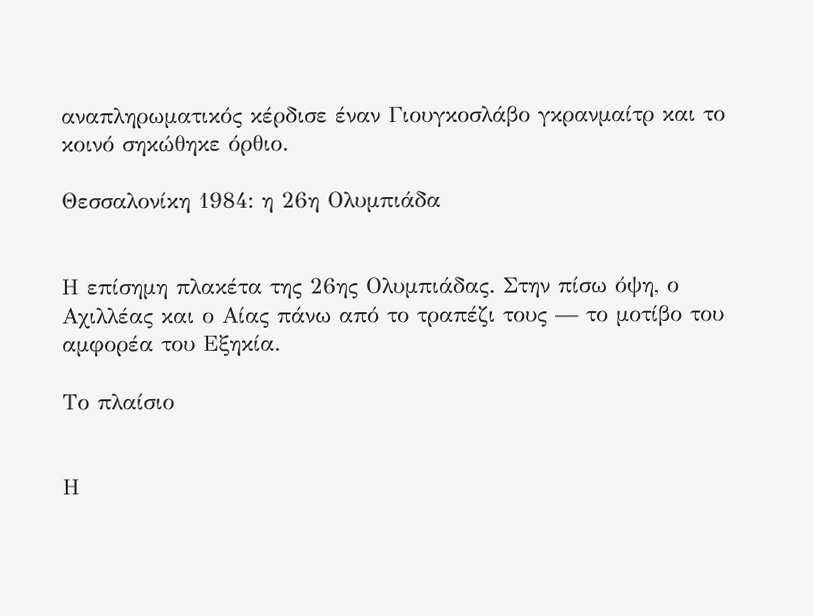αναπληρωματικός κέρδισε έναν Γιουγκοσλάβο γκρανμαίτρ και το κοινό σηκώθηκε όρθιο.

Θεσσαλονίκη 1984: η 26η Ολυμπιάδα


Η επίσημη πλακέτα της 26ης Ολυμπιάδας. Στην πίσω όψη, ο Αχιλλέας και ο Αίας πάνω από το τραπέζι τους — το μοτίβο του αμφορέα του Εξηκία.

Το πλαίσιο


Η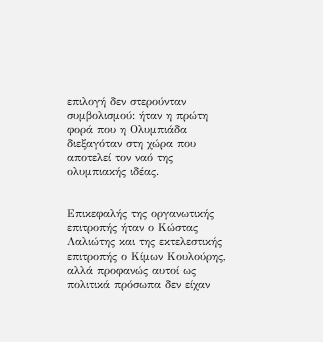επιλογή δεν στερούνταν συμβολισμού: ήταν η πρώτη φορά που η Ολυμπιάδα διεξαγόταν στη χώρα που αποτελεί τον ναό της ολυμπιακής ιδέας.


Επικεφαλής της οργανωτικής επιτροπής ήταν ο Κώστας Λαλιώτης και της εκτελεστικής επιτροπής ο Κίμων Κουλούρης, αλλά προφανώς αυτοί ως πολιτικά πρόσωπα δεν είχαν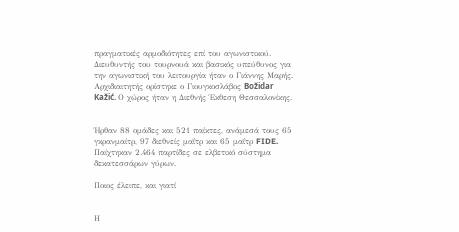πραγματικές αρμοδιότητες επί του αγωνιστικού. Διευθυντής του τουρνουά και βασικός υπεύθυνος για την αγωνιστική του λειτουργία ήταν ο Γιάννης Μαρής. Αρχιδιαιτητής ορίστηκε ο Γιουγκοσλάβος Božidar Kažić. Ο χώρος ήταν η Διεθνής Έκθεση Θεσσαλονίκης.


Ήρθαν 88 ομάδες και 521 παίκτες, ανάμεσά τους 65 γκρανμαίτρ, 97 διεθνείς μαΐτρ και 65 μαΐτρ FIDE. Παίχτηκαν 2.464 παρτίδες σε ελβετικό σύστημα δεκατεσσάρων γύρων.

Ποιος έλειπε, και γιατί


Η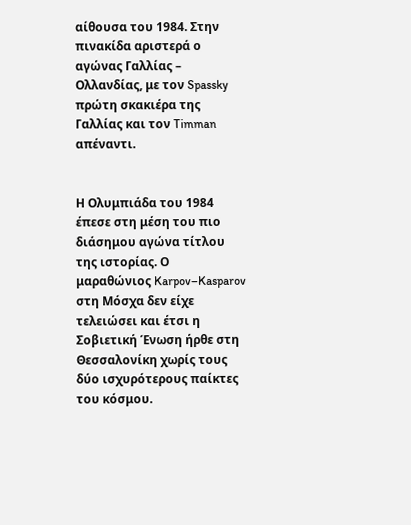αίθουσα του 1984. Στην πινακίδα αριστερά ο αγώνας Γαλλίας – Ολλανδίας, με τον Spassky πρώτη σκακιέρα της Γαλλίας και τον Timman απέναντι.


Η Ολυμπιάδα του 1984 έπεσε στη μέση του πιο διάσημου αγώνα τίτλου της ιστορίας. Ο μαραθώνιος Karpov–Kasparov στη Μόσχα δεν είχε τελειώσει και έτσι η Σοβιετική Ένωση ήρθε στη Θεσσαλονίκη χωρίς τους δύο ισχυρότερους παίκτες του κόσμου.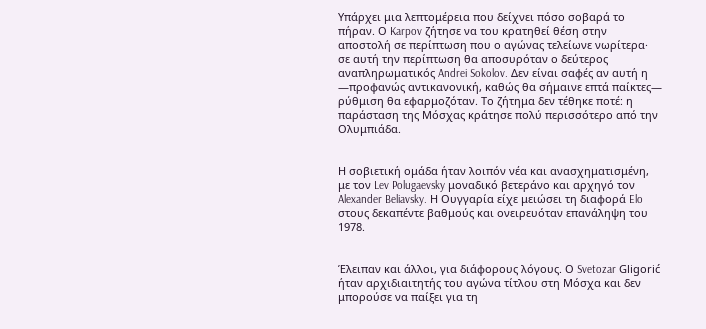Υπάρχει μια λεπτομέρεια που δείχνει πόσο σοβαρά το πήραν. Ο Karpov ζήτησε να του κρατηθεί θέση στην αποστολή σε περίπτωση που ο αγώνας τελείωνε νωρίτερα· σε αυτή την περίπτωση θα αποσυρόταν ο δεύτερος αναπληρωματικός Andrei Sokolov. Δεν είναι σαφές αν αυτή η —προφανώς αντικανονική, καθώς θα σήμαινε επτά παίκτες— ρύθμιση θα εφαρμοζόταν. Το ζήτημα δεν τέθηκε ποτέ: η παράσταση της Μόσχας κράτησε πολύ περισσότερο από την Ολυμπιάδα.


Η σοβιετική ομάδα ήταν λοιπόν νέα και ανασχηματισμένη, με τον Lev Polugaevsky μοναδικό βετεράνο και αρχηγό τον Alexander Beliavsky. Η Ουγγαρία είχε μειώσει τη διαφορά Elo στους δεκαπέντε βαθμούς και ονειρευόταν επανάληψη του 1978.


Έλειπαν και άλλοι, για διάφορους λόγους. Ο Svetozar Gligorić ήταν αρχιδιαιτητής του αγώνα τίτλου στη Μόσχα και δεν μπορούσε να παίξει για τη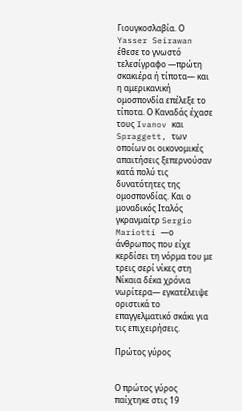Γιουγκοσλαβία. Ο Yasser Seirawan έθεσε το γνωστό τελεσίγραφο —πρώτη σκακιέρα ή τίποτα— και η αμερικανική ομοσπονδία επέλεξε το τίποτα. Ο Καναδάς έχασε τους Ivanov και Spraggett, των οποίων οι οικονομικές απαιτήσεις ξεπερνούσαν κατά πολύ τις δυνατότητες της ομοσπονδίας. Και ο μοναδικός Ιταλός γκρανμαίτρ Sergio Mariotti —ο άνθρωπος που είχε κερδίσει τη νόρμα του με τρεις σερί νίκες στη Νίκαια δέκα χρόνια νωρίτερα— εγκατέλειψε οριστικά το επαγγελματικό σκάκι για τις επιχειρήσεις.

Πρώτος γύρος


Ο πρώτος γύρος παίχτηκε στις 19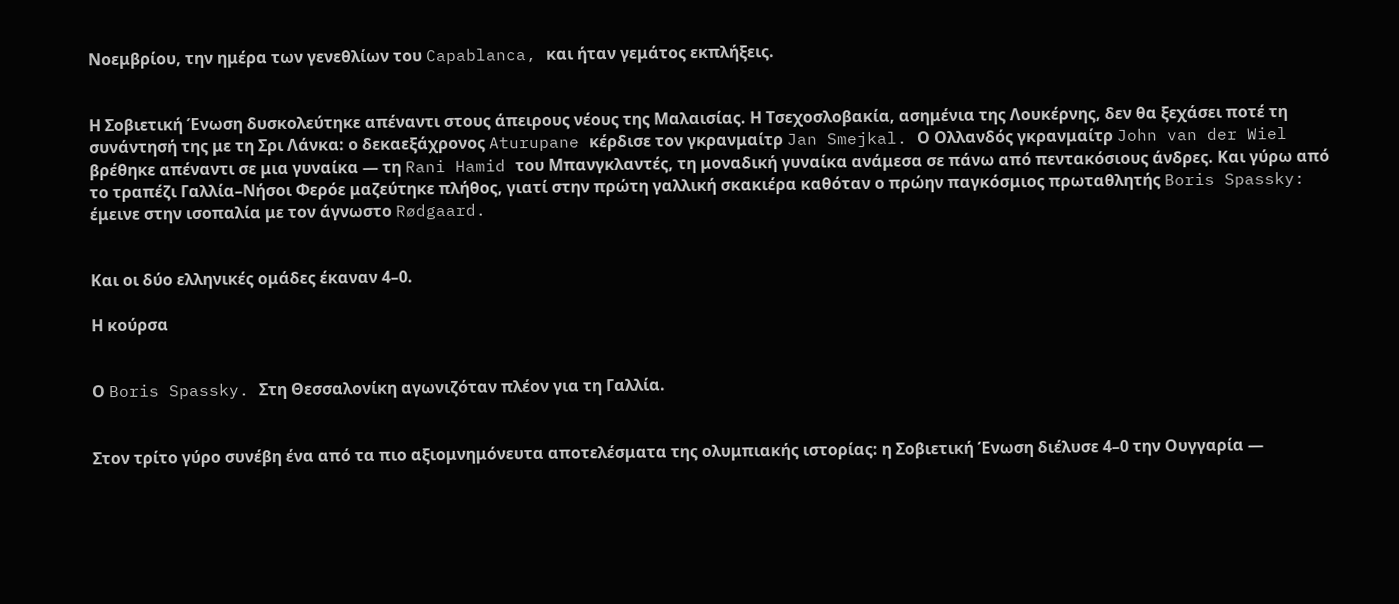Νοεμβρίου, την ημέρα των γενεθλίων του Capablanca, και ήταν γεμάτος εκπλήξεις.


Η Σοβιετική Ένωση δυσκολεύτηκε απέναντι στους άπειρους νέους της Μαλαισίας. Η Τσεχοσλοβακία, ασημένια της Λουκέρνης, δεν θα ξεχάσει ποτέ τη συνάντησή της με τη Σρι Λάνκα: ο δεκαεξάχρονος Aturupane κέρδισε τον γκρανμαίτρ Jan Smejkal. Ο Ολλανδός γκρανμαίτρ John van der Wiel βρέθηκε απέναντι σε μια γυναίκα — τη Rani Hamid του Μπανγκλαντές, τη μοναδική γυναίκα ανάμεσα σε πάνω από πεντακόσιους άνδρες. Και γύρω από το τραπέζι Γαλλία–Νήσοι Φερόε μαζεύτηκε πλήθος, γιατί στην πρώτη γαλλική σκακιέρα καθόταν ο πρώην παγκόσμιος πρωταθλητής Boris Spassky: έμεινε στην ισοπαλία με τον άγνωστο Rødgaard.


Και οι δύο ελληνικές ομάδες έκαναν 4–0.

Η κούρσα


Ο Boris Spassky. Στη Θεσσαλονίκη αγωνιζόταν πλέον για τη Γαλλία.


Στον τρίτο γύρο συνέβη ένα από τα πιο αξιομνημόνευτα αποτελέσματα της ολυμπιακής ιστορίας: η Σοβιετική Ένωση διέλυσε 4–0 την Ουγγαρία —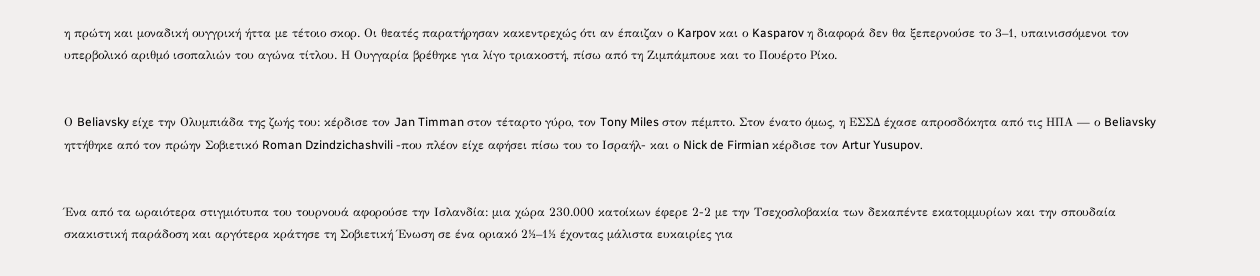η πρώτη και μοναδική ουγγρική ήττα με τέτοιο σκορ. Οι θεατές παρατήρησαν κακεντρεχώς ότι αν έπαιζαν ο Karpov και ο Kasparov η διαφορά δεν θα ξεπερνούσε το 3–1, υπαινισσόμενοι τον υπερβολικό αριθμό ισοπαλιών του αγώνα τίτλου. Η Ουγγαρία βρέθηκε για λίγο τριακοστή, πίσω από τη Ζιμπάμπουε και το Πουέρτο Ρίκο.


Ο Beliavsky είχε την Ολυμπιάδα της ζωής του: κέρδισε τον Jan Timman στον τέταρτο γύρο, τον Tony Miles στον πέμπτο. Στον ένατο όμως, η ΕΣΣΔ έχασε απροσδόκητα από τις ΗΠΑ — ο Beliavsky ηττήθηκε από τον πρώην Σοβιετικό Roman Dzindzichashvili -που πλέον είχε αφήσει πίσω του το Ισραήλ- και ο Nick de Firmian κέρδισε τον Artur Yusupov.


Ένα από τα ωραιότερα στιγμιότυπα του τουρνουά αφορούσε την Ισλανδία: μια χώρα 230.000 κατοίκων έφερε 2-2 με την Τσεχοσλοβακία των δεκαπέντε εκατομμυρίων και την σπουδαία σκακιστική παράδοση και αργότερα κράτησε τη Σοβιετική Ένωση σε ένα οριακό 2½–1½ έχοντας μάλιστα ευκαιρίες για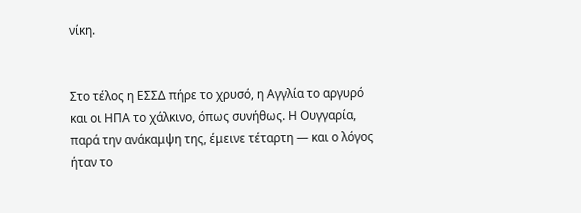νίκη.


Στο τέλος η ΕΣΣΔ πήρε το χρυσό, η Αγγλία το αργυρό και οι ΗΠΑ το χάλκινο, όπως συνήθως. Η Ουγγαρία, παρά την ανάκαμψη της, έμεινε τέταρτη — και ο λόγος ήταν το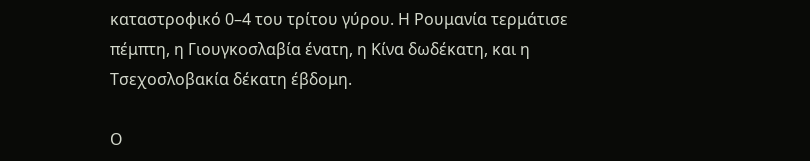καταστροφικό 0–4 του τρίτου γύρου. Η Ρουμανία τερμάτισε πέμπτη, η Γιουγκοσλαβία ένατη, η Κίνα δωδέκατη, και η Τσεχοσλοβακία δέκατη έβδομη.

Ο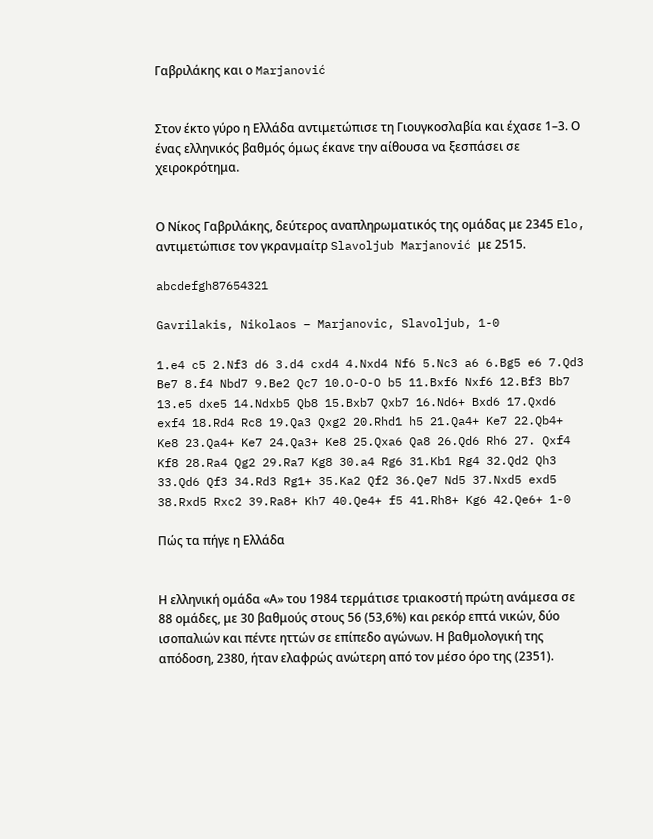Γαβριλάκης και ο Marjanović


Στον έκτο γύρο η Ελλάδα αντιμετώπισε τη Γιουγκοσλαβία και έχασε 1–3. Ο ένας ελληνικός βαθμός όμως έκανε την αίθουσα να ξεσπάσει σε χειροκρότημα.


Ο Νίκος Γαβριλάκης, δεύτερος αναπληρωματικός της ομάδας με 2345 Elo, αντιμετώπισε τον γκρανμαίτρ Slavoljub Marjanović με 2515.

abcdefgh87654321

Gavrilakis, Nikolaos – Marjanovic, Slavoljub, 1-0

1.e4 c5 2.Nf3 d6 3.d4 cxd4 4.Nxd4 Nf6 5.Nc3 a6 6.Bg5 e6 7.Qd3 Be7 8.f4 Nbd7 9.Be2 Qc7 10.O-O-O b5 11.Bxf6 Nxf6 12.Bf3 Bb7 13.e5 dxe5 14.Ndxb5 Qb8 15.Bxb7 Qxb7 16.Nd6+ Bxd6 17.Qxd6 exf4 18.Rd4 Rc8 19.Qa3 Qxg2 20.Rhd1 h5 21.Qa4+ Ke7 22.Qb4+ Ke8 23.Qa4+ Ke7 24.Qa3+ Ke8 25.Qxa6 Qa8 26.Qd6 Rh6 27. Qxf4 Kf8 28.Ra4 Qg2 29.Ra7 Kg8 30.a4 Rg6 31.Kb1 Rg4 32.Qd2 Qh3 33.Qd6 Qf3 34.Rd3 Rg1+ 35.Ka2 Qf2 36.Qe7 Nd5 37.Nxd5 exd5 38.Rxd5 Rxc2 39.Ra8+ Kh7 40.Qe4+ f5 41.Rh8+ Kg6 42.Qe6+ 1-0

Πώς τα πήγε η Ελλάδα


Η ελληνική ομάδα «Α» του 1984 τερμάτισε τριακοστή πρώτη ανάμεσα σε 88 ομάδες, με 30 βαθμούς στους 56 (53,6%) και ρεκόρ επτά νικών, δύο ισοπαλιών και πέντε ηττών σε επίπεδο αγώνων. Η βαθμολογική της απόδοση, 2380, ήταν ελαφρώς ανώτερη από τον μέσο όρο της (2351).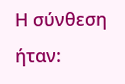Η σύνθεση ήταν: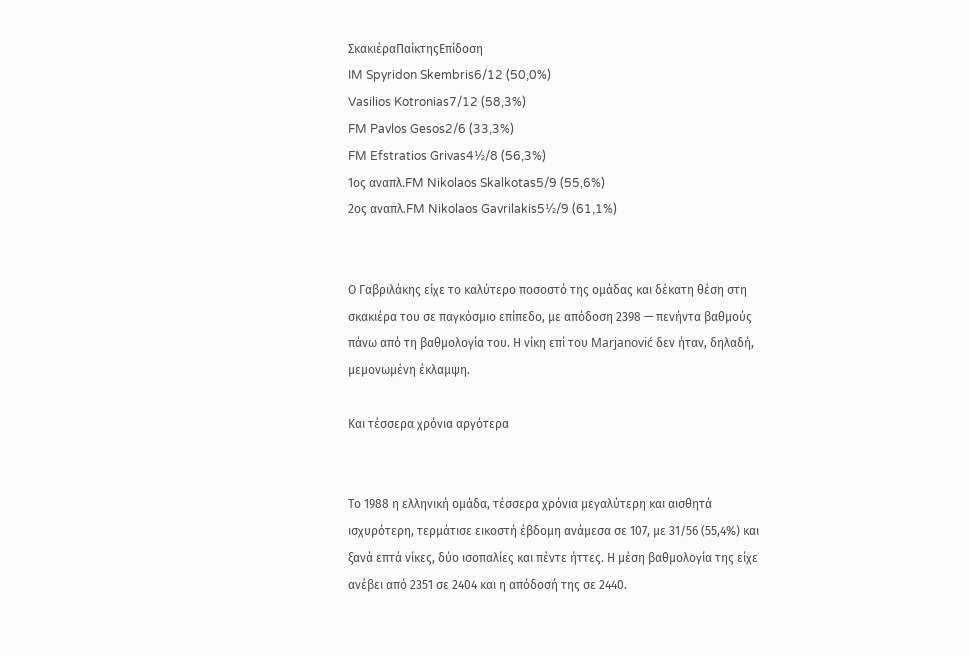ΣκακιέραΠαίκτηςΕπίδοση
IM Spyridon Skembris6/12 (50,0%)
Vasilios Kotronias7/12 (58,3%)
FM Pavlos Gesos2/6 (33,3%)
FM Efstratios Grivas4½/8 (56,3%)
1ος αναπλ.FM Nikolaos Skalkotas5/9 (55,6%)
2ος αναπλ.FM Nikolaos Gavrilakis5½/9 (61,1%)


Ο Γαβριλάκης είχε το καλύτερο ποσοστό της ομάδας και δέκατη θέση στη σκακιέρα του σε παγκόσμιο επίπεδο, με απόδοση 2398 — πενήντα βαθμούς πάνω από τη βαθμολογία του. Η νίκη επί του Marjanović δεν ήταν, δηλαδή, μεμονωμένη έκλαμψη.

Και τέσσερα χρόνια αργότερα


Το 1988 η ελληνική ομάδα, τέσσερα χρόνια μεγαλύτερη και αισθητά ισχυρότερη, τερμάτισε εικοστή έβδομη ανάμεσα σε 107, με 31/56 (55,4%) και ξανά επτά νίκες, δύο ισοπαλίες και πέντε ήττες. Η μέση βαθμολογία της είχε ανέβει από 2351 σε 2404 και η απόδοσή της σε 2440.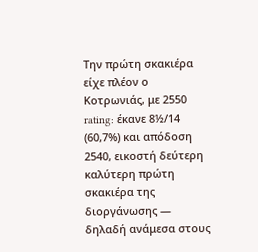Την πρώτη σκακιέρα είχε πλέον ο Κοτρωνιάς, με 2550 rating: έκανε 8½/14 (60,7%) και απόδοση 2540, εικοστή δεύτερη καλύτερη πρώτη σκακιέρα της διοργάνωσης — δηλαδή ανάμεσα στους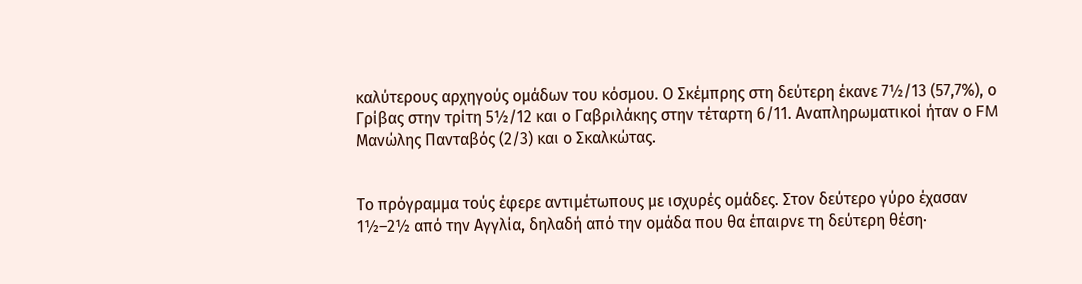καλύτερους αρχηγούς ομάδων του κόσμου. Ο Σκέμπρης στη δεύτερη έκανε 7½/13 (57,7%), ο Γρίβας στην τρίτη 5½/12 και ο Γαβριλάκης στην τέταρτη 6/11. Αναπληρωματικοί ήταν ο FM Μανώλης Πανταβός (2/3) και ο Σκαλκώτας.


Το πρόγραμμα τούς έφερε αντιμέτωπους με ισχυρές ομάδες. Στον δεύτερο γύρο έχασαν 1½–2½ από την Αγγλία, δηλαδή από την ομάδα που θα έπαιρνε τη δεύτερη θέση·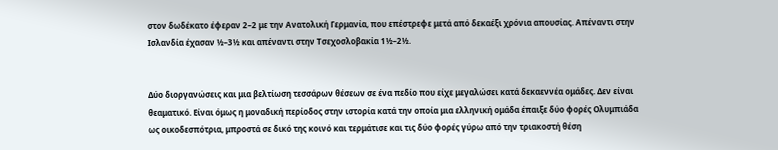στον δωδέκατο έφεραν 2–2 με την Ανατολική Γερμανία, που επέστρεφε μετά από δεκαέξι χρόνια απουσίας. Απέναντι στην Ισλανδία έχασαν ½–3½ και απέναντι στην Τσεχοσλοβακία 1½–2½.


Δύο διοργανώσεις και μια βελτίωση τεσσάρων θέσεων σε ένα πεδίο που είχε μεγαλώσει κατά δεκαεννέα ομάδες. Δεν είναι θεαματικό. Είναι όμως η μοναδική περίοδος στην ιστορία κατά την οποία μια ελληνική ομάδα έπαιξε δύο φορές Ολυμπιάδα ως οικοδεσπότρια, μπροστά σε δικό της κοινό και τερμάτισε και τις δύο φορές γύρω από την τριακοστή θέση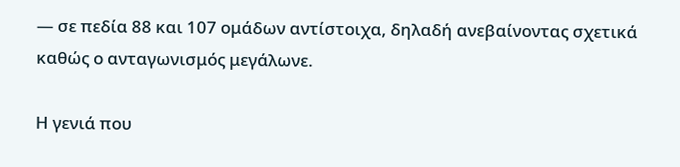— σε πεδία 88 και 107 ομάδων αντίστοιχα, δηλαδή ανεβαίνοντας σχετικά καθώς ο ανταγωνισμός μεγάλωνε.

Η γενιά που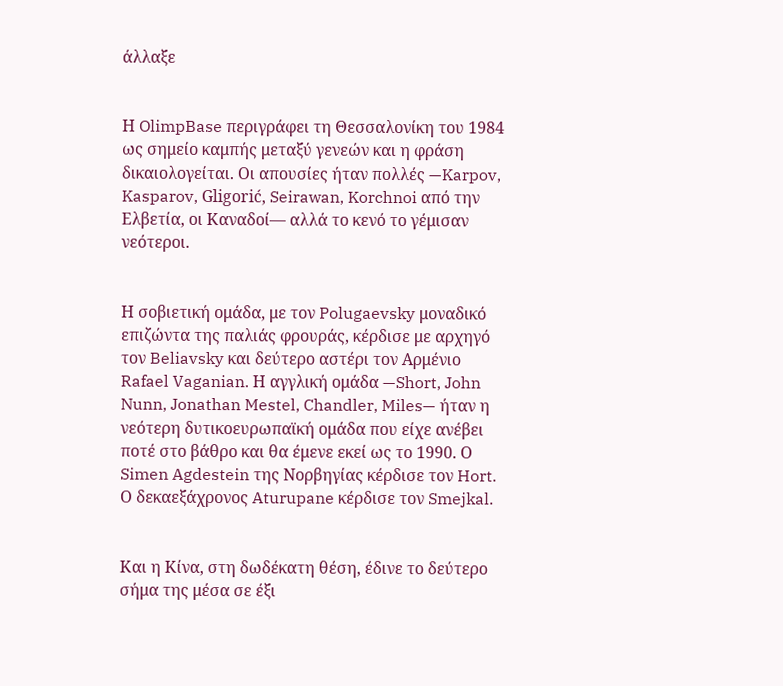άλλαξε


Η OlimpBase περιγράφει τη Θεσσαλονίκη του 1984 ως σημείο καμπής μεταξύ γενεών και η φράση δικαιολογείται. Οι απουσίες ήταν πολλές —Karpov, Kasparov, Gligorić, Seirawan, Korchnoi από την Ελβετία, οι Καναδοί— αλλά το κενό το γέμισαν νεότεροι.


Η σοβιετική ομάδα, με τον Polugaevsky μοναδικό επιζώντα της παλιάς φρουράς, κέρδισε με αρχηγό τον Beliavsky και δεύτερο αστέρι τον Αρμένιο Rafael Vaganian. Η αγγλική ομάδα —Short, John Nunn, Jonathan Mestel, Chandler, Miles— ήταν η νεότερη δυτικοευρωπαϊκή ομάδα που είχε ανέβει ποτέ στο βάθρο και θα έμενε εκεί ως το 1990. Ο Simen Agdestein της Νορβηγίας κέρδισε τον Hort. Ο δεκαεξάχρονος Aturupane κέρδισε τον Smejkal.


Και η Κίνα, στη δωδέκατη θέση, έδινε το δεύτερο σήμα της μέσα σε έξι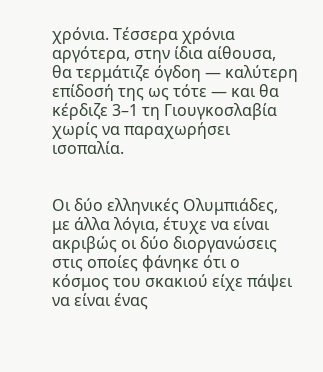χρόνια. Τέσσερα χρόνια αργότερα, στην ίδια αίθουσα, θα τερμάτιζε όγδοη — καλύτερη επίδοσή της ως τότε — και θα κέρδιζε 3–1 τη Γιουγκοσλαβία χωρίς να παραχωρήσει ισοπαλία.


Οι δύο ελληνικές Ολυμπιάδες, με άλλα λόγια, έτυχε να είναι ακριβώς οι δύο διοργανώσεις στις οποίες φάνηκε ότι ο κόσμος του σκακιού είχε πάψει να είναι ένας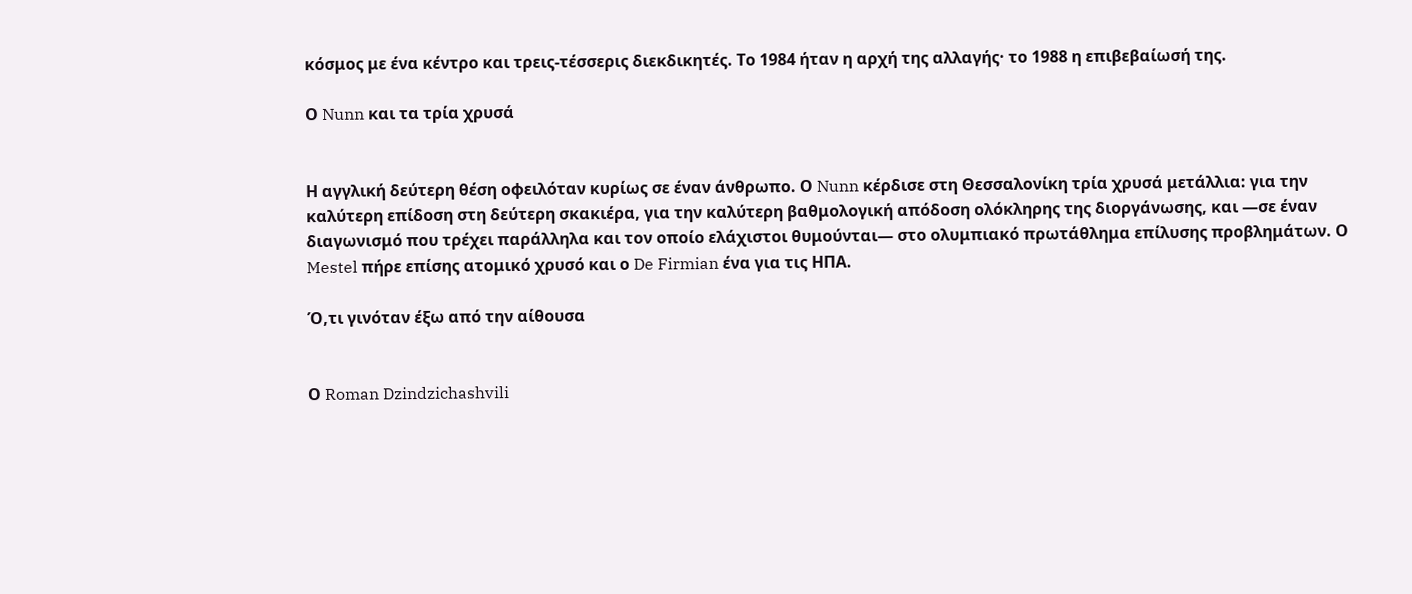κόσμος με ένα κέντρο και τρεις-τέσσερις διεκδικητές. Το 1984 ήταν η αρχή της αλλαγής· το 1988 η επιβεβαίωσή της.

Ο Nunn και τα τρία χρυσά


Η αγγλική δεύτερη θέση οφειλόταν κυρίως σε έναν άνθρωπο. Ο Nunn κέρδισε στη Θεσσαλονίκη τρία χρυσά μετάλλια: για την καλύτερη επίδοση στη δεύτερη σκακιέρα, για την καλύτερη βαθμολογική απόδοση ολόκληρης της διοργάνωσης, και —σε έναν διαγωνισμό που τρέχει παράλληλα και τον οποίο ελάχιστοι θυμούνται— στο ολυμπιακό πρωτάθλημα επίλυσης προβλημάτων. Ο Mestel πήρε επίσης ατομικό χρυσό και ο De Firmian ένα για τις ΗΠΑ.

Ό,τι γινόταν έξω από την αίθουσα


Ο Roman Dzindzichashvili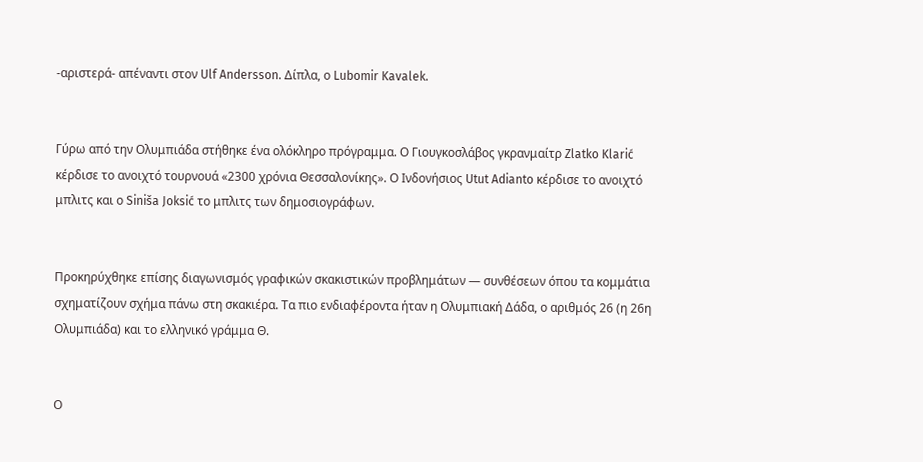-αριστερά- απέναντι στον Ulf Andersson. Δίπλα, ο Lubomir Kavalek.


Γύρω από την Ολυμπιάδα στήθηκε ένα ολόκληρο πρόγραμμα. Ο Γιουγκοσλάβος γκρανμαίτρ Zlatko Klarić κέρδισε το ανοιχτό τουρνουά «2300 χρόνια Θεσσαλονίκης». Ο Ινδονήσιος Utut Adianto κέρδισε το ανοιχτό μπλιτς και ο Siniša Joksić το μπλιτς των δημοσιογράφων.


Προκηρύχθηκε επίσης διαγωνισμός γραφικών σκακιστικών προβλημάτων — συνθέσεων όπου τα κομμάτια σχηματίζουν σχήμα πάνω στη σκακιέρα. Τα πιο ενδιαφέροντα ήταν η Ολυμπιακή Δάδα, ο αριθμός 26 (η 26η Ολυμπιάδα) και το ελληνικό γράμμα Θ.


Ο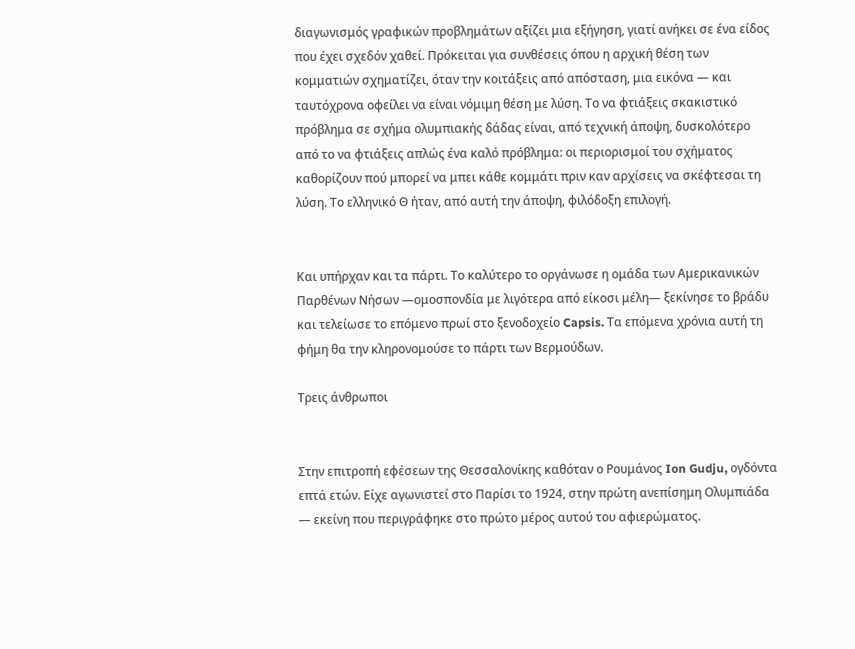διαγωνισμός γραφικών προβλημάτων αξίζει μια εξήγηση, γιατί ανήκει σε ένα είδος που έχει σχεδόν χαθεί. Πρόκειται για συνθέσεις όπου η αρχική θέση των κομματιών σχηματίζει, όταν την κοιτάξεις από απόσταση, μια εικόνα — και ταυτόχρονα οφείλει να είναι νόμιμη θέση με λύση. Το να φτιάξεις σκακιστικό πρόβλημα σε σχήμα ολυμπιακής δάδας είναι, από τεχνική άποψη, δυσκολότερο από το να φτιάξεις απλώς ένα καλό πρόβλημα: οι περιορισμοί του σχήματος καθορίζουν πού μπορεί να μπει κάθε κομμάτι πριν καν αρχίσεις να σκέφτεσαι τη λύση. Το ελληνικό Θ ήταν, από αυτή την άποψη, φιλόδοξη επιλογή.


Και υπήρχαν και τα πάρτι. Το καλύτερο το οργάνωσε η ομάδα των Αμερικανικών Παρθένων Νήσων —ομοσπονδία με λιγότερα από είκοσι μέλη— ξεκίνησε το βράδυ και τελείωσε το επόμενο πρωί στο ξενοδοχείο Capsis. Τα επόμενα χρόνια αυτή τη φήμη θα την κληρονομούσε το πάρτι των Βερμούδων.

Τρεις άνθρωποι


Στην επιτροπή εφέσεων της Θεσσαλονίκης καθόταν ο Ρουμάνος Ion Gudju, ογδόντα επτά ετών. Είχε αγωνιστεί στο Παρίσι το 1924, στην πρώτη ανεπίσημη Ολυμπιάδα — εκείνη που περιγράφηκε στο πρώτο μέρος αυτού του αφιερώματος.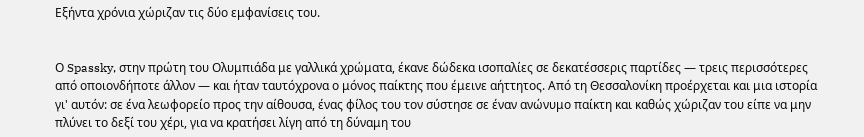Εξήντα χρόνια χώριζαν τις δύο εμφανίσεις του.


Ο Spassky, στην πρώτη του Ολυμπιάδα με γαλλικά χρώματα, έκανε δώδεκα ισοπαλίες σε δεκατέσσερις παρτίδες — τρεις περισσότερες από οποιονδήποτε άλλον — και ήταν ταυτόχρονα ο μόνος παίκτης που έμεινε αήττητος. Από τη Θεσσαλονίκη προέρχεται και μια ιστορία γι' αυτόν: σε ένα λεωφορείο προς την αίθουσα, ένας φίλος του τον σύστησε σε έναν ανώνυμο παίκτη και καθώς χώριζαν του είπε να μην πλύνει το δεξί του χέρι, για να κρατήσει λίγη από τη δύναμη του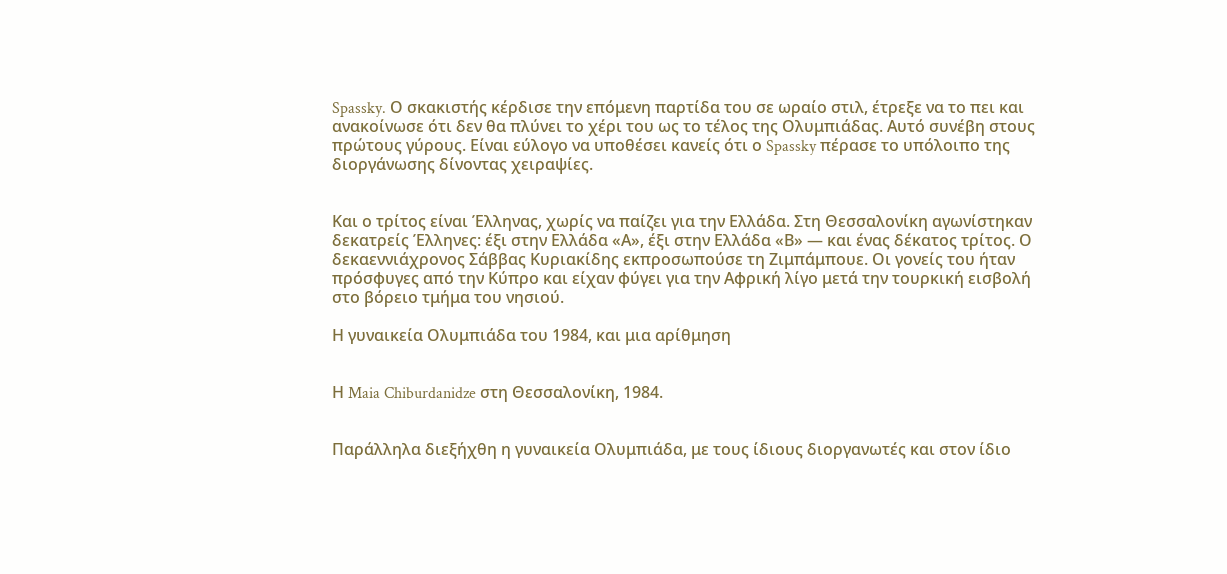Spassky. Ο σκακιστής κέρδισε την επόμενη παρτίδα του σε ωραίο στιλ, έτρεξε να το πει και ανακοίνωσε ότι δεν θα πλύνει το χέρι του ως το τέλος της Ολυμπιάδας. Αυτό συνέβη στους πρώτους γύρους. Είναι εύλογο να υποθέσει κανείς ότι ο Spassky πέρασε το υπόλοιπο της διοργάνωσης δίνοντας χειραψίες.


Και ο τρίτος είναι Έλληνας, χωρίς να παίζει για την Ελλάδα. Στη Θεσσαλονίκη αγωνίστηκαν δεκατρείς Έλληνες: έξι στην Ελλάδα «Α», έξι στην Ελλάδα «Β» — και ένας δέκατος τρίτος. Ο δεκαεννιάχρονος Σάββας Κυριακίδης εκπροσωπούσε τη Ζιμπάμπουε. Οι γονείς του ήταν πρόσφυγες από την Κύπρο και είχαν φύγει για την Αφρική λίγο μετά την τουρκική εισβολή στο βόρειο τμήμα του νησιού.

Η γυναικεία Ολυμπιάδα του 1984, και μια αρίθμηση


Η Maia Chiburdanidze στη Θεσσαλονίκη, 1984.


Παράλληλα διεξήχθη η γυναικεία Ολυμπιάδα, με τους ίδιους διοργανωτές και στον ίδιο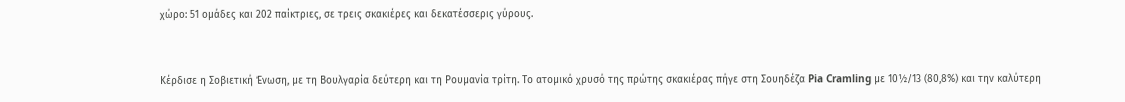χώρο: 51 ομάδες και 202 παίκτριες, σε τρεις σκακιέρες και δεκατέσσερις γύρους.


Κέρδισε η Σοβιετική Ένωση, με τη Βουλγαρία δεύτερη και τη Ρουμανία τρίτη. Το ατομικό χρυσό της πρώτης σκακιέρας πήγε στη Σουηδέζα Pia Cramling με 10½/13 (80,8%) και την καλύτερη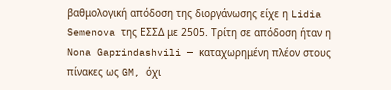βαθμολογική απόδοση της διοργάνωσης είχε η Lidia Semenova της ΕΣΣΔ με 2505. Τρίτη σε απόδοση ήταν η Nona Gaprindashvili — καταχωρημένη πλέον στους πίνακες ως GM, όχι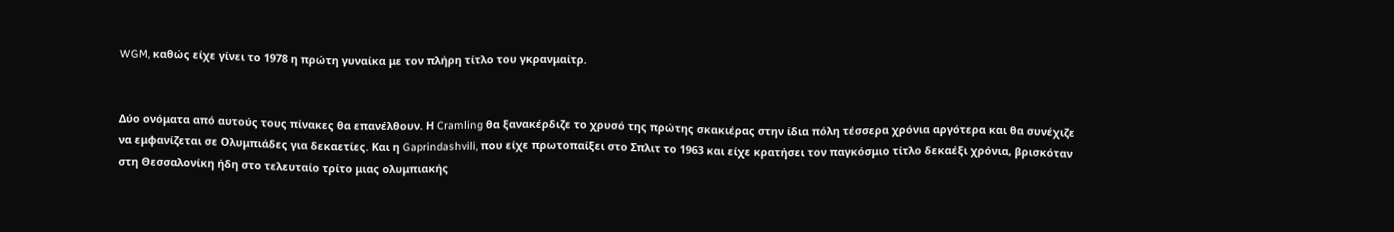WGM, καθώς είχε γίνει το 1978 η πρώτη γυναίκα με τον πλήρη τίτλο του γκρανμαίτρ.


Δύο ονόματα από αυτούς τους πίνακες θα επανέλθουν. Η Cramling θα ξανακέρδιζε το χρυσό της πρώτης σκακιέρας στην ίδια πόλη τέσσερα χρόνια αργότερα και θα συνέχιζε να εμφανίζεται σε Ολυμπιάδες για δεκαετίες. Και η Gaprindashvili, που είχε πρωτοπαίξει στο Σπλιτ το 1963 και είχε κρατήσει τον παγκόσμιο τίτλο δεκαέξι χρόνια, βρισκόταν στη Θεσσαλονίκη ήδη στο τελευταίο τρίτο μιας ολυμπιακής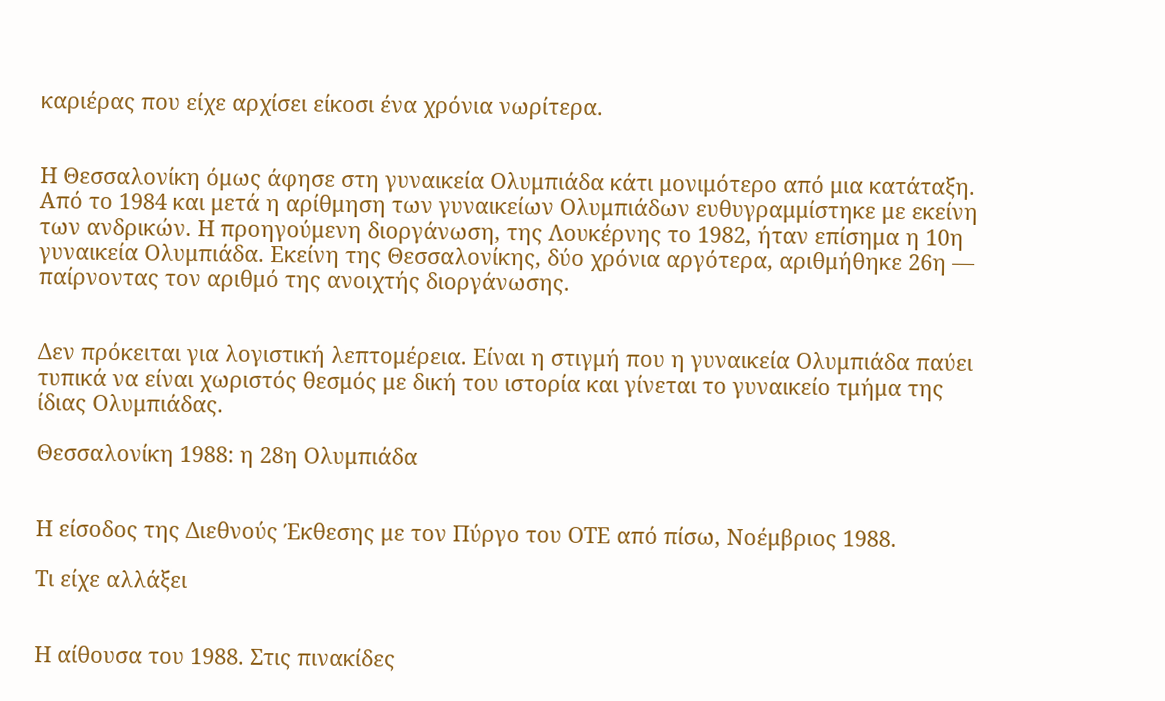καριέρας που είχε αρχίσει είκοσι ένα χρόνια νωρίτερα.


Η Θεσσαλονίκη όμως άφησε στη γυναικεία Ολυμπιάδα κάτι μονιμότερο από μια κατάταξη. Από το 1984 και μετά η αρίθμηση των γυναικείων Ολυμπιάδων ευθυγραμμίστηκε με εκείνη των ανδρικών. Η προηγούμενη διοργάνωση, της Λουκέρνης το 1982, ήταν επίσημα η 10η γυναικεία Ολυμπιάδα. Εκείνη της Θεσσαλονίκης, δύο χρόνια αργότερα, αριθμήθηκε 26η — παίρνοντας τον αριθμό της ανοιχτής διοργάνωσης.


Δεν πρόκειται για λογιστική λεπτομέρεια. Είναι η στιγμή που η γυναικεία Ολυμπιάδα παύει τυπικά να είναι χωριστός θεσμός με δική του ιστορία και γίνεται το γυναικείο τμήμα της ίδιας Ολυμπιάδας.

Θεσσαλονίκη 1988: η 28η Ολυμπιάδα


Η είσοδος της Διεθνούς Έκθεσης με τον Πύργο του ΟΤΕ από πίσω, Νοέμβριος 1988.

Τι είχε αλλάξει


Η αίθουσα του 1988. Στις πινακίδες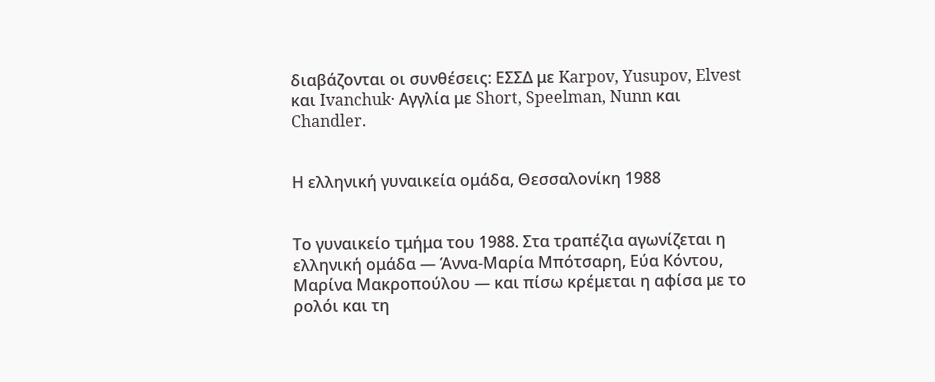διαβάζονται οι συνθέσεις: ΕΣΣΔ με Karpov, Yusupov, Elvest και Ivanchuk· Αγγλία με Short, Speelman, Nunn και Chandler.


Η ελληνική γυναικεία ομάδα, Θεσσαλονίκη 1988


Το γυναικείο τμήμα του 1988. Στα τραπέζια αγωνίζεται η ελληνική ομάδα — Άννα-Μαρία Μπότσαρη, Εύα Κόντου, Μαρίνα Μακροπούλου — και πίσω κρέμεται η αφίσα με το ρολόι και τη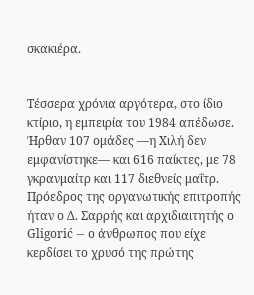σκακιέρα.


Τέσσερα χρόνια αργότερα, στο ίδιο κτίριο, η εμπειρία του 1984 απέδωσε. Ήρθαν 107 ομάδες —η Χιλή δεν εμφανίστηκε— και 616 παίκτες, με 78 γκρανμαίτρ και 117 διεθνείς μαΐτρ. Πρόεδρος της οργανωτικής επιτροπής ήταν ο Δ. Σαρρής και αρχιδιαιτητής ο Gligorić — ο άνθρωπος που είχε κερδίσει το χρυσό της πρώτης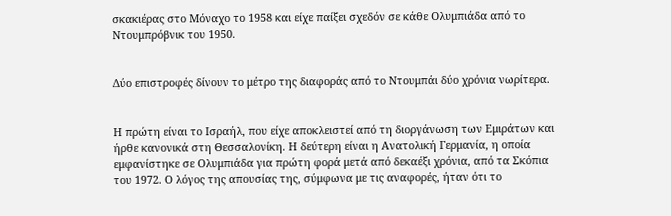σκακιέρας στο Μόναχο το 1958 και είχε παίξει σχεδόν σε κάθε Ολυμπιάδα από το Ντουμπρόβνικ του 1950.


Δύο επιστροφές δίνουν το μέτρο της διαφοράς από το Ντουμπάι δύο χρόνια νωρίτερα.


Η πρώτη είναι το Ισραήλ, που είχε αποκλειστεί από τη διοργάνωση των Εμιράτων και ήρθε κανονικά στη Θεσσαλονίκη. Η δεύτερη είναι η Ανατολική Γερμανία, η οποία εμφανίστηκε σε Ολυμπιάδα για πρώτη φορά μετά από δεκαέξι χρόνια, από τα Σκόπια του 1972. Ο λόγος της απουσίας της, σύμφωνα με τις αναφορές, ήταν ότι το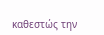καθεστώς την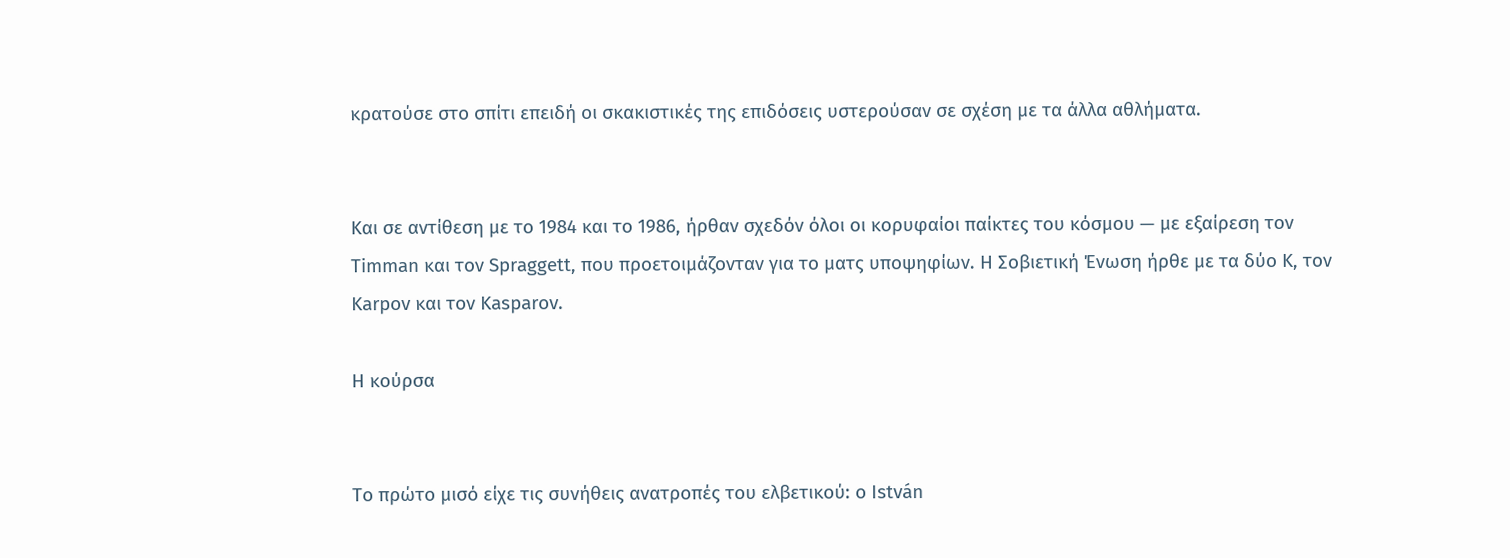κρατούσε στο σπίτι επειδή οι σκακιστικές της επιδόσεις υστερούσαν σε σχέση με τα άλλα αθλήματα.


Και σε αντίθεση με το 1984 και το 1986, ήρθαν σχεδόν όλοι οι κορυφαίοι παίκτες του κόσμου — με εξαίρεση τον Timman και τον Spraggett, που προετοιμάζονταν για το ματς υποψηφίων. Η Σοβιετική Ένωση ήρθε με τα δύο Κ, τον Karpov και τον Kasparov.

Η κούρσα


Το πρώτο μισό είχε τις συνήθεις ανατροπές του ελβετικού: ο István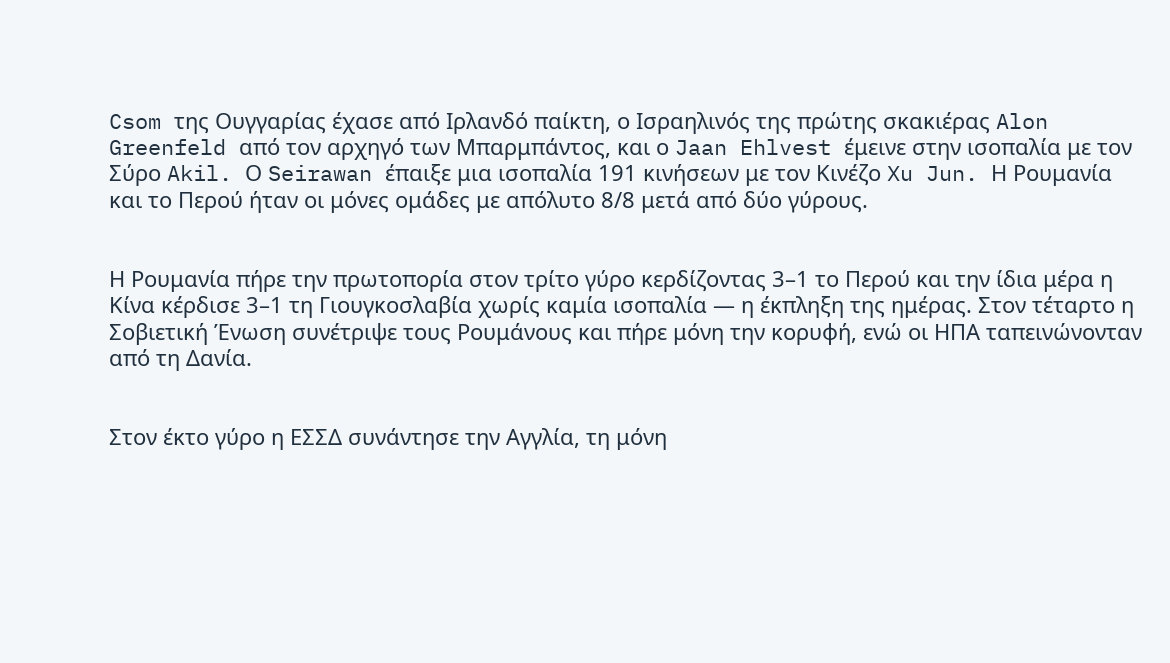Csom της Ουγγαρίας έχασε από Ιρλανδό παίκτη, ο Ισραηλινός της πρώτης σκακιέρας Alon Greenfeld από τον αρχηγό των Μπαρμπάντος, και ο Jaan Ehlvest έμεινε στην ισοπαλία με τον Σύρο Akil. Ο Seirawan έπαιξε μια ισοπαλία 191 κινήσεων με τον Κινέζο Xu Jun. Η Ρουμανία και το Περού ήταν οι μόνες ομάδες με απόλυτο 8/8 μετά από δύο γύρους.


Η Ρουμανία πήρε την πρωτοπορία στον τρίτο γύρο κερδίζοντας 3–1 το Περού και την ίδια μέρα η Κίνα κέρδισε 3–1 τη Γιουγκοσλαβία χωρίς καμία ισοπαλία — η έκπληξη της ημέρας. Στον τέταρτο η Σοβιετική Ένωση συνέτριψε τους Ρουμάνους και πήρε μόνη την κορυφή, ενώ οι ΗΠΑ ταπεινώνονταν από τη Δανία.


Στον έκτο γύρο η ΕΣΣΔ συνάντησε την Αγγλία, τη μόνη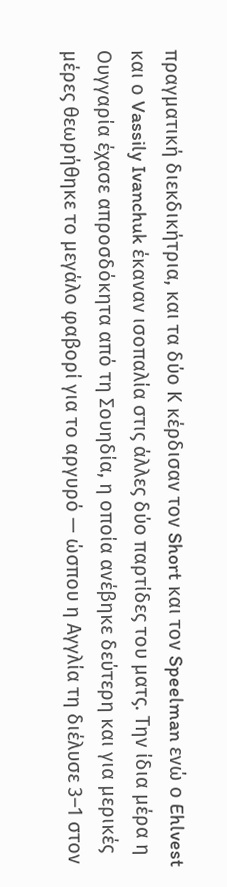πραγματική διεκδικήτρια, και τα δύο Κ κέρδισαν τον Short και τον Speelman ενώ ο Ehlvest και ο Vassily Ivanchuk έκαναν ισοπαλία στις άλλες δύο παρτίδες του ματς. Την ίδια μέρα η Ουγγαρία έχασε απροσδόκητα από τη Σουηδία, η οποία ανέβηκε δεύτερη και για μερικές μέρες θεωρήθηκε το μεγάλο φαβορί για το αργυρό — ώσπου η Αγγλία τη διέλυσε 3–1 στον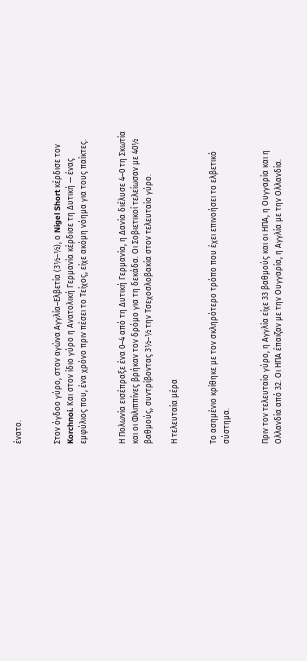ένατο.


Στον όγδοο γύρο, στον αγώνα Αγγλία–Ελβετία (3½–½), ο Nigel Short κέρδισε τον Korchnoi. Και στον ίδιο γύρο η Ανατολική Γερμανία κέρδισε τη Δυτική — ένας εμφύλιος που, ένα χρόνο πριν πέσει το Τείχος, είχε ακόμη νόημα για τους παίκτες.


Η Πολωνία εισέπραξε ένα 0–4 από τη Δυτική Γερμανία, η Δανία διέλυσε 4–0 τη Σκωτία και οι Φιλιππίνες βρήκαν τον δρόμο για τη δεκάδα. Οι Σοβιετικοί τελείωσαν με 40½ βαθμούς, συντρίβοντας 3½–½ την Τσεχοσλοβακία στον τελευταίο γύρο.

Η τελευταία μέρα


Το ασημένιο κρίθηκε με τον σκληρότερο τρόπο που έχει επινοήσει το ελβετικό σύστημα.


Πριν τον τελευταίο γύρο, η Αγγλία είχε 33 βαθμούς και οι ΗΠΑ, η Ουγγαρία και η Ολλανδία από 32. Οι ΗΠΑ έπαιζαν με την Ουγγαρία, η Αγγλία με την Ολλανδία.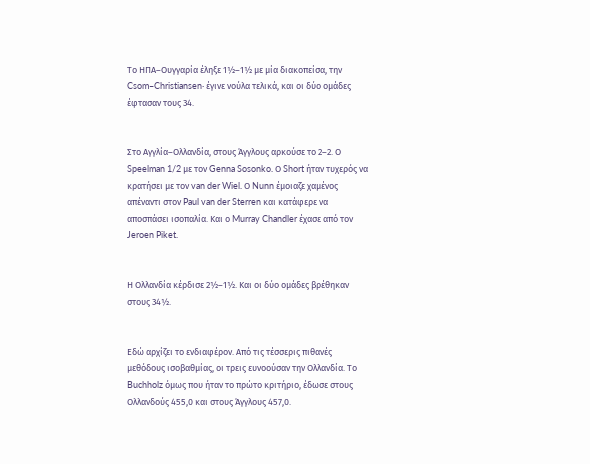Το ΗΠΑ–Ουγγαρία έληξε 1½–1½ με μία διακοπείσα, την Csom–Christiansen· έγινε νούλα τελικά, και οι δύο ομάδες έφτασαν τους 34.


Στο Αγγλία–Ολλανδία, στους Άγγλους αρκούσε το 2–2. Ο Speelman 1/2 με τον Genna Sosonko. Ο Short ήταν τυχερός να κρατήσει με τον van der Wiel. Ο Nunn έμοιαζε χαμένος απέναντι στον Paul van der Sterren και κατάφερε να αποσπάσει ισοπαλία. Και ο Murray Chandler έχασε από τον Jeroen Piket.


Η Ολλανδία κέρδισε 2½–1½. Και οι δύο ομάδες βρέθηκαν στους 34½.


Εδώ αρχίζει το ενδιαφέρον. Από τις τέσσερις πιθανές μεθόδους ισοβαθμίας, οι τρεις ευνοούσαν την Ολλανδία. Το Buchholz όμως που ήταν το πρώτο κριτήριο, έδωσε στους Ολλανδούς 455,0 και στους Άγγλους 457,0.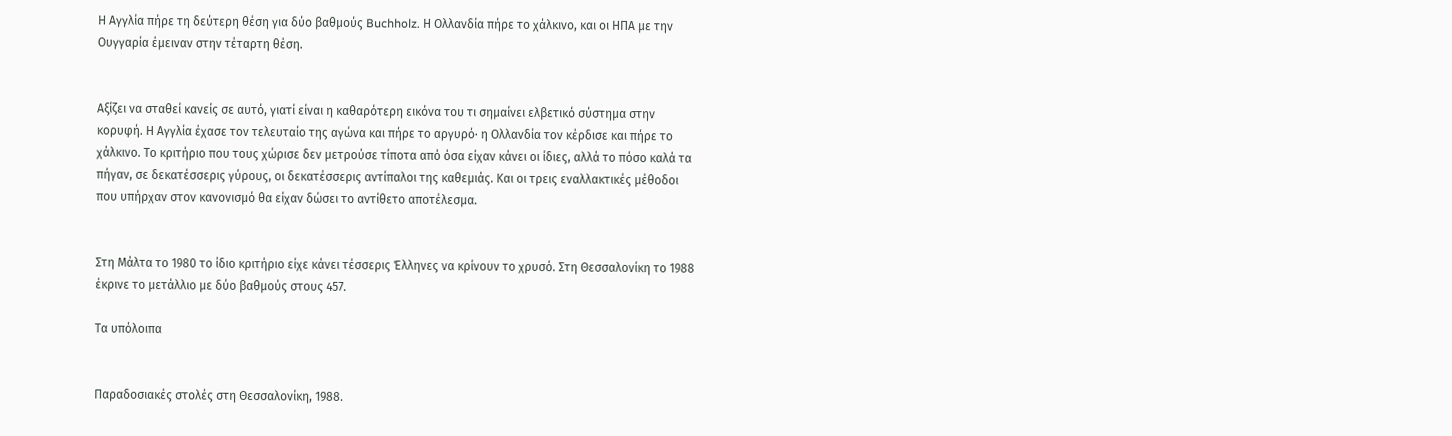Η Αγγλία πήρε τη δεύτερη θέση για δύο βαθμούς Buchholz. Η Ολλανδία πήρε το χάλκινο, και οι ΗΠΑ με την Ουγγαρία έμειναν στην τέταρτη θέση.


Αξίζει να σταθεί κανείς σε αυτό, γιατί είναι η καθαρότερη εικόνα του τι σημαίνει ελβετικό σύστημα στην κορυφή. Η Αγγλία έχασε τον τελευταίο της αγώνα και πήρε το αργυρό· η Ολλανδία τον κέρδισε και πήρε το χάλκινο. Το κριτήριο που τους χώρισε δεν μετρούσε τίποτα από όσα είχαν κάνει οι ίδιες, αλλά το πόσο καλά τα πήγαν, σε δεκατέσσερις γύρους, οι δεκατέσσερις αντίπαλοι της καθεμιάς. Και οι τρεις εναλλακτικές μέθοδοι που υπήρχαν στον κανονισμό θα είχαν δώσει το αντίθετο αποτέλεσμα.


Στη Μάλτα το 1980 το ίδιο κριτήριο είχε κάνει τέσσερις Έλληνες να κρίνουν το χρυσό. Στη Θεσσαλονίκη το 1988 έκρινε το μετάλλιο με δύο βαθμούς στους 457.

Τα υπόλοιπα


Παραδοσιακές στολές στη Θεσσαλονίκη, 1988.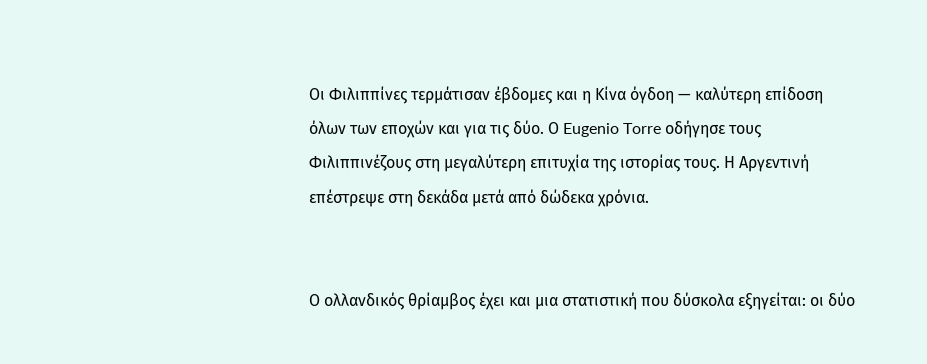Οι Φιλιππίνες τερμάτισαν έβδομες και η Κίνα όγδοη — καλύτερη επίδοση όλων των εποχών και για τις δύο. Ο Eugenio Torre οδήγησε τους Φιλιππινέζους στη μεγαλύτερη επιτυχία της ιστορίας τους. Η Αργεντινή επέστρεψε στη δεκάδα μετά από δώδεκα χρόνια.


Ο ολλανδικός θρίαμβος έχει και μια στατιστική που δύσκολα εξηγείται: οι δύο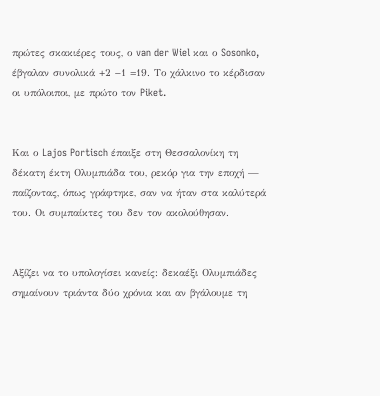πρώτες σκακιέρες τους, ο van der Wiel και ο Sosonko, έβγαλαν συνολικά +2 −1 =19. Το χάλκινο το κέρδισαν οι υπόλοιποι, με πρώτο τον Piket.


Και ο Lajos Portisch έπαιξε στη Θεσσαλονίκη τη δέκατη έκτη Ολυμπιάδα του, ρεκόρ για την εποχή — παίζοντας, όπως γράφτηκε, σαν να ήταν στα καλύτερά του. Οι συμπαίκτες του δεν τον ακολούθησαν.


Αξίζει να το υπολογίσει κανείς: δεκαέξι Ολυμπιάδες σημαίνουν τριάντα δύο χρόνια και αν βγάλουμε τη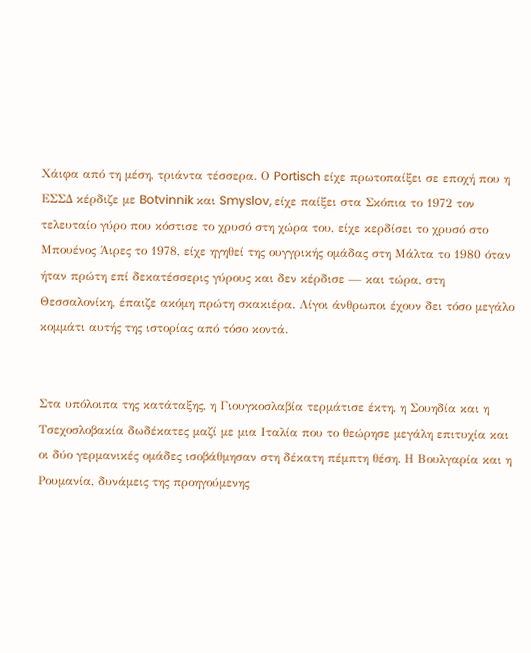Χάιφα από τη μέση, τριάντα τέσσερα. Ο Portisch είχε πρωτοπαίξει σε εποχή που η ΕΣΣΔ κέρδιζε με Botvinnik και Smyslov, είχε παίξει στα Σκόπια το 1972 τον τελευταίο γύρο που κόστισε το χρυσό στη χώρα του, είχε κερδίσει το χρυσό στο Μπουένος Άιρες το 1978, είχε ηγηθεί της ουγγρικής ομάδας στη Μάλτα το 1980 όταν ήταν πρώτη επί δεκατέσσερις γύρους και δεν κέρδισε — και τώρα, στη Θεσσαλονίκη, έπαιζε ακόμη πρώτη σκακιέρα. Λίγοι άνθρωποι έχουν δει τόσο μεγάλο κομμάτι αυτής της ιστορίας από τόσο κοντά.


Στα υπόλοιπα της κατάταξης, η Γιουγκοσλαβία τερμάτισε έκτη, η Σουηδία και η Τσεχοσλοβακία δωδέκατες μαζί με μια Ιταλία που το θεώρησε μεγάλη επιτυχία και οι δύο γερμανικές ομάδες ισοβάθμησαν στη δέκατη πέμπτη θέση. Η Βουλγαρία και η Ρουμανία, δυνάμεις της προηγούμενης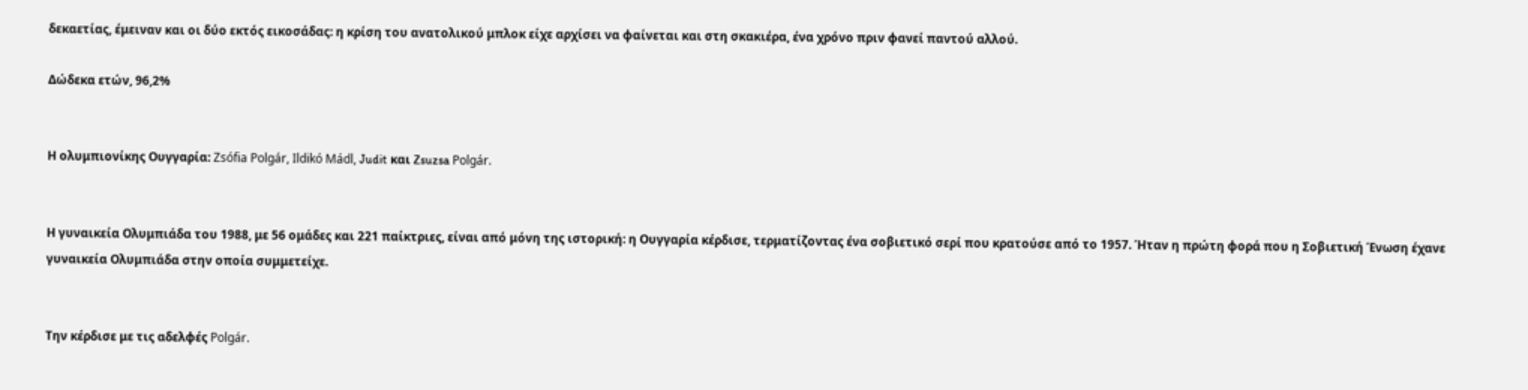δεκαετίας, έμειναν και οι δύο εκτός εικοσάδας: η κρίση του ανατολικού μπλοκ είχε αρχίσει να φαίνεται και στη σκακιέρα, ένα χρόνο πριν φανεί παντού αλλού.

Δώδεκα ετών, 96,2%


Η ολυμπιονίκης Ουγγαρία: Zsófia Polgár, Ildikó Mádl, Judit και Zsuzsa Polgár.


Η γυναικεία Ολυμπιάδα του 1988, με 56 ομάδες και 221 παίκτριες, είναι από μόνη της ιστορική: η Ουγγαρία κέρδισε, τερματίζοντας ένα σοβιετικό σερί που κρατούσε από το 1957. Ήταν η πρώτη φορά που η Σοβιετική Ένωση έχανε γυναικεία Ολυμπιάδα στην οποία συμμετείχε.


Την κέρδισε με τις αδελφές Polgár.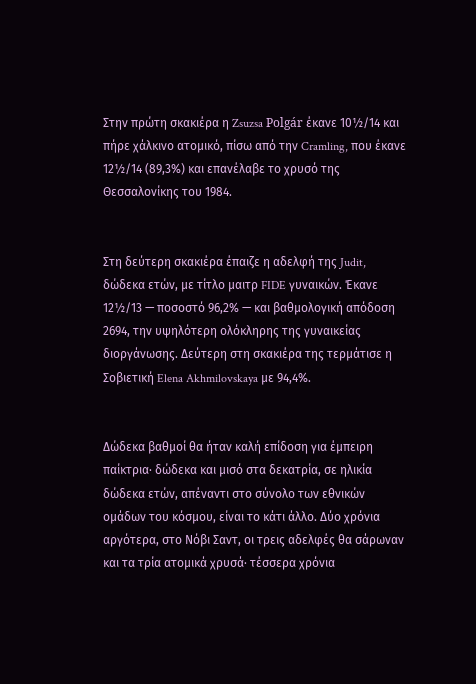Στην πρώτη σκακιέρα η Zsuzsa Polgár έκανε 10½/14 και πήρε χάλκινο ατομικό, πίσω από την Cramling, που έκανε 12½/14 (89,3%) και επανέλαβε το χρυσό της Θεσσαλονίκης του 1984.


Στη δεύτερη σκακιέρα έπαιζε η αδελφή της Judit, δώδεκα ετών, με τίτλο μαιτρ FIDE γυναικών. Έκανε 12½/13 — ποσοστό 96,2% — και βαθμολογική απόδοση 2694, την υψηλότερη ολόκληρης της γυναικείας διοργάνωσης. Δεύτερη στη σκακιέρα της τερμάτισε η Σοβιετική Elena Akhmilovskaya με 94,4%.


Δώδεκα βαθμοί θα ήταν καλή επίδοση για έμπειρη παίκτρια· δώδεκα και μισό στα δεκατρία, σε ηλικία δώδεκα ετών, απέναντι στο σύνολο των εθνικών ομάδων του κόσμου, είναι το κάτι άλλο. Δύο χρόνια αργότερα, στο Νόβι Σαντ, οι τρεις αδελφές θα σάρωναν και τα τρία ατομικά χρυσά· τέσσερα χρόνια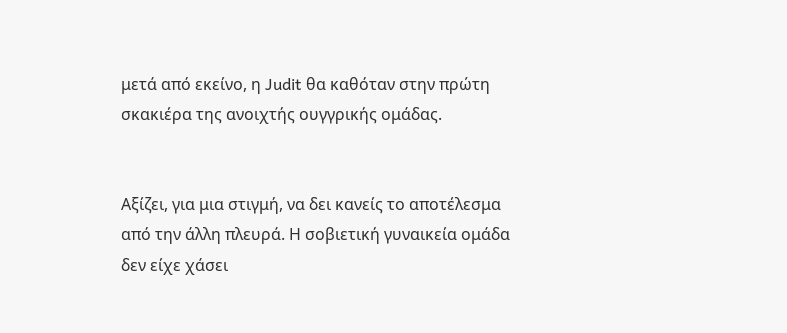μετά από εκείνο, η Judit θα καθόταν στην πρώτη σκακιέρα της ανοιχτής ουγγρικής ομάδας.


Αξίζει, για μια στιγμή, να δει κανείς το αποτέλεσμα από την άλλη πλευρά. Η σοβιετική γυναικεία ομάδα δεν είχε χάσει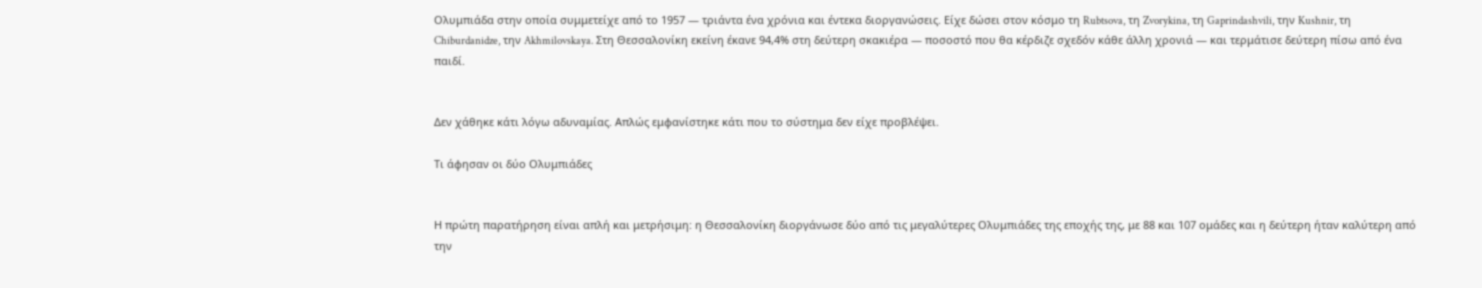Ολυμπιάδα στην οποία συμμετείχε από το 1957 — τριάντα ένα χρόνια και έντεκα διοργανώσεις. Είχε δώσει στον κόσμο τη Rubtsova, τη Zvorykina, τη Gaprindashvili, την Kushnir, τη Chiburdanidze, την Akhmilovskaya. Στη Θεσσαλονίκη εκείνη έκανε 94,4% στη δεύτερη σκακιέρα — ποσοστό που θα κέρδιζε σχεδόν κάθε άλλη χρονιά — και τερμάτισε δεύτερη πίσω από ένα παιδί.


Δεν χάθηκε κάτι λόγω αδυναμίας. Απλώς εμφανίστηκε κάτι που το σύστημα δεν είχε προβλέψει.

Τι άφησαν οι δύο Ολυμπιάδες


Η πρώτη παρατήρηση είναι απλή και μετρήσιμη: η Θεσσαλονίκη διοργάνωσε δύο από τις μεγαλύτερες Ολυμπιάδες της εποχής της, με 88 και 107 ομάδες και η δεύτερη ήταν καλύτερη από την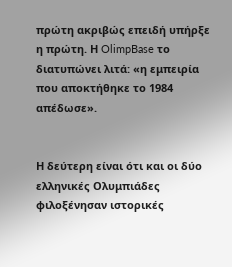πρώτη ακριβώς επειδή υπήρξε η πρώτη. Η OlimpBase το διατυπώνει λιτά: «η εμπειρία που αποκτήθηκε το 1984 απέδωσε».


Η δεύτερη είναι ότι και οι δύο ελληνικές Ολυμπιάδες φιλοξένησαν ιστορικές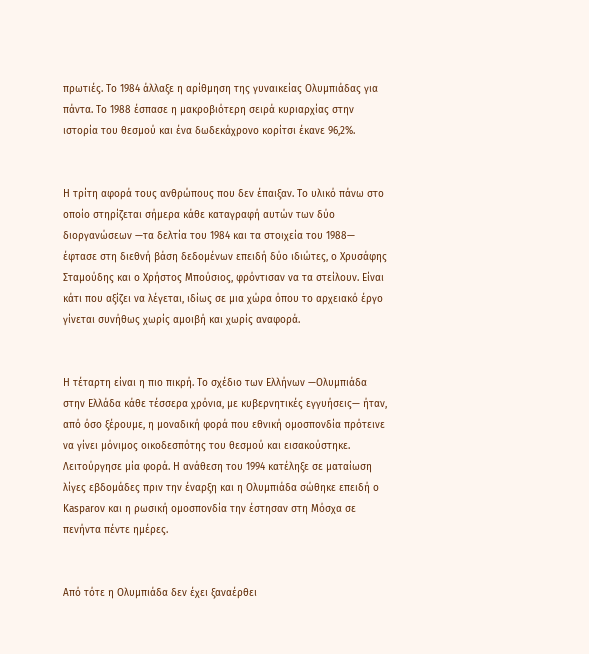πρωτιές. Το 1984 άλλαξε η αρίθμηση της γυναικείας Ολυμπιάδας για πάντα. Το 1988 έσπασε η μακροβιότερη σειρά κυριαρχίας στην ιστορία του θεσμού και ένα δωδεκάχρονο κορίτσι έκανε 96,2%.


Η τρίτη αφορά τους ανθρώπους που δεν έπαιξαν. Το υλικό πάνω στο οποίο στηρίζεται σήμερα κάθε καταγραφή αυτών των δύο διοργανώσεων —τα δελτία του 1984 και τα στοιχεία του 1988— έφτασε στη διεθνή βάση δεδομένων επειδή δύο ιδιώτες, ο Χρυσάφης Σταμούδης και ο Χρήστος Μπούσιος, φρόντισαν να τα στείλουν. Είναι κάτι που αξίζει να λέγεται, ιδίως σε μια χώρα όπου το αρχειακό έργο γίνεται συνήθως χωρίς αμοιβή και χωρίς αναφορά.


Η τέταρτη είναι η πιο πικρή. Το σχέδιο των Ελλήνων —Ολυμπιάδα στην Ελλάδα κάθε τέσσερα χρόνια, με κυβερνητικές εγγυήσεις— ήταν, από όσο ξέρουμε, η μοναδική φορά που εθνική ομοσπονδία πρότεινε να γίνει μόνιμος οικοδεσπότης του θεσμού και εισακούστηκε. Λειτούργησε μία φορά. Η ανάθεση του 1994 κατέληξε σε ματαίωση λίγες εβδομάδες πριν την έναρξη και η Ολυμπιάδα σώθηκε επειδή ο Kasparov και η ρωσική ομοσπονδία την έστησαν στη Μόσχα σε πενήντα πέντε ημέρες.


Από τότε η Ολυμπιάδα δεν έχει ξαναέρθει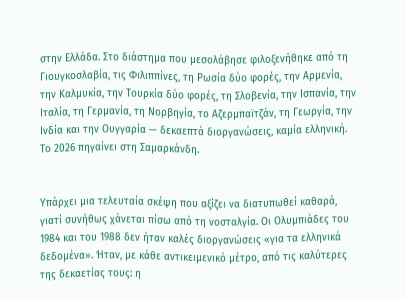στην Ελλάδα. Στο διάστημα που μεσολάβησε φιλοξενήθηκε από τη Γιουγκοσλαβία, τις Φιλιππίνες, τη Ρωσία δύο φορές, την Αρμενία, την Καλμυκία, την Τουρκία δύο φορές, τη Σλοβενία, την Ισπανία, την Ιταλία, τη Γερμανία, τη Νορβηγία, το Αζερμπαϊτζάν, τη Γεωργία, την Ινδία και την Ουγγαρία — δεκαεπτά διοργανώσεις, καμία ελληνική. Το 2026 πηγαίνει στη Σαμαρκάνδη.


Υπάρχει μια τελευταία σκέψη που αξίζει να διατυπωθεί καθαρά, γιατί συνήθως χάνεται πίσω από τη νοσταλγία. Οι Ολυμπιάδες του 1984 και του 1988 δεν ήταν καλές διοργανώσεις «για τα ελληνικά δεδομένα». Ήταν, με κάθε αντικειμενικό μέτρο, από τις καλύτερες της δεκαετίας τους: η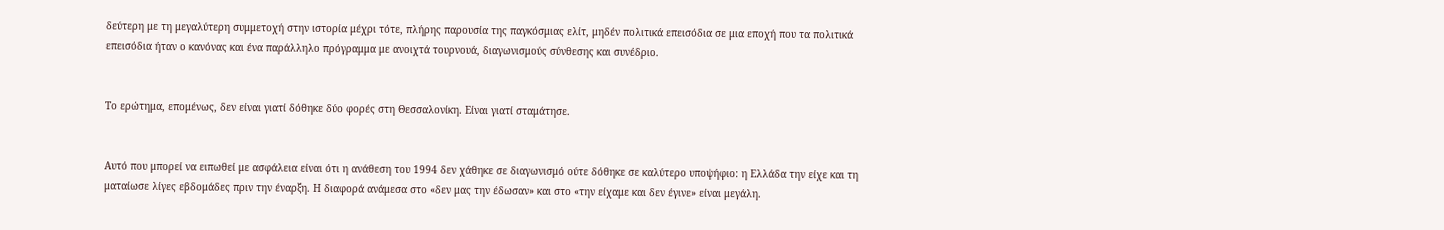δεύτερη με τη μεγαλύτερη συμμετοχή στην ιστορία μέχρι τότε, πλήρης παρουσία της παγκόσμιας ελίτ, μηδέν πολιτικά επεισόδια σε μια εποχή που τα πολιτικά επεισόδια ήταν ο κανόνας και ένα παράλληλο πρόγραμμα με ανοιχτά τουρνουά, διαγωνισμούς σύνθεσης και συνέδριο.


Το ερώτημα, επομένως, δεν είναι γιατί δόθηκε δύο φορές στη Θεσσαλονίκη. Είναι γιατί σταμάτησε.


Αυτό που μπορεί να ειπωθεί με ασφάλεια είναι ότι η ανάθεση του 1994 δεν χάθηκε σε διαγωνισμό ούτε δόθηκε σε καλύτερο υποψήφιο: η Ελλάδα την είχε και τη ματαίωσε λίγες εβδομάδες πριν την έναρξη. Η διαφορά ανάμεσα στο «δεν μας την έδωσαν» και στο «την είχαμε και δεν έγινε» είναι μεγάλη.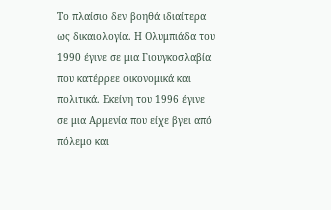Το πλαίσιο δεν βοηθά ιδιαίτερα ως δικαιολογία. Η Ολυμπιάδα του 1990 έγινε σε μια Γιουγκοσλαβία που κατέρρεε οικονομικά και πολιτικά. Εκείνη του 1996 έγινε σε μια Αρμενία που είχε βγει από πόλεμο και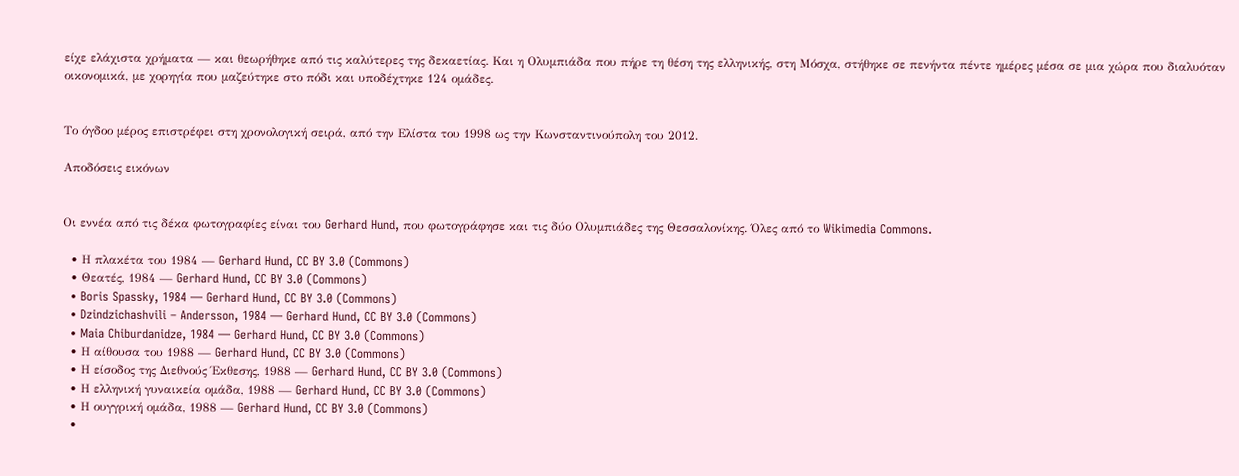είχε ελάχιστα χρήματα — και θεωρήθηκε από τις καλύτερες της δεκαετίας. Και η Ολυμπιάδα που πήρε τη θέση της ελληνικής, στη Μόσχα, στήθηκε σε πενήντα πέντε ημέρες μέσα σε μια χώρα που διαλυόταν οικονομικά, με χορηγία που μαζεύτηκε στο πόδι και υποδέχτηκε 124 ομάδες.


Το όγδοο μέρος επιστρέφει στη χρονολογική σειρά, από την Ελίστα του 1998 ως την Κωνσταντινούπολη του 2012.

Αποδόσεις εικόνων


Οι εννέα από τις δέκα φωτογραφίες είναι του Gerhard Hund, που φωτογράφησε και τις δύο Ολυμπιάδες της Θεσσαλονίκης. Όλες από το Wikimedia Commons.

  • Η πλακέτα του 1984 — Gerhard Hund, CC BY 3.0 (Commons)
  • Θεατές, 1984 — Gerhard Hund, CC BY 3.0 (Commons)
  • Boris Spassky, 1984 — Gerhard Hund, CC BY 3.0 (Commons)
  • Dzindzichashvili – Andersson, 1984 — Gerhard Hund, CC BY 3.0 (Commons)
  • Maia Chiburdanidze, 1984 — Gerhard Hund, CC BY 3.0 (Commons)
  • Η αίθουσα του 1988 — Gerhard Hund, CC BY 3.0 (Commons)
  • Η είσοδος της Διεθνούς Έκθεσης, 1988 — Gerhard Hund, CC BY 3.0 (Commons)
  • Η ελληνική γυναικεία ομάδα, 1988 — Gerhard Hund, CC BY 3.0 (Commons)
  • Η ουγγρική ομάδα, 1988 — Gerhard Hund, CC BY 3.0 (Commons)
  •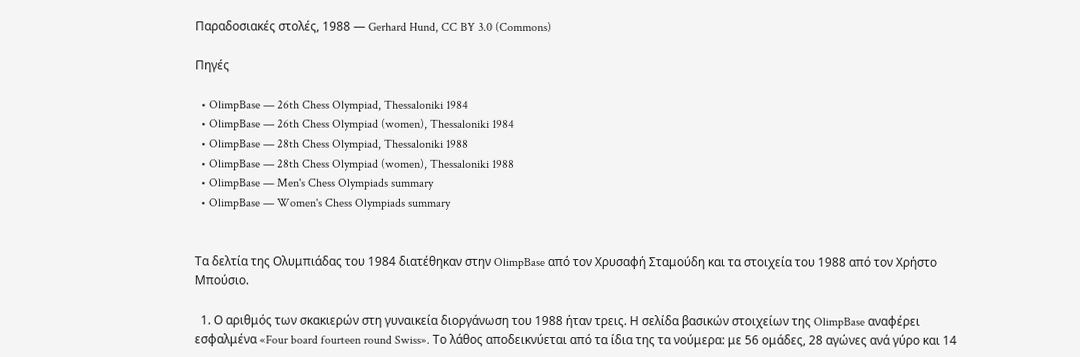Παραδοσιακές στολές, 1988 — Gerhard Hund, CC BY 3.0 (Commons)

Πηγές

  • OlimpBase — 26th Chess Olympiad, Thessaloniki 1984
  • OlimpBase — 26th Chess Olympiad (women), Thessaloniki 1984
  • OlimpBase — 28th Chess Olympiad, Thessaloniki 1988
  • OlimpBase — 28th Chess Olympiad (women), Thessaloniki 1988
  • OlimpBase — Men's Chess Olympiads summary
  • OlimpBase — Women's Chess Olympiads summary


Τα δελτία της Ολυμπιάδας του 1984 διατέθηκαν στην OlimpBase από τον Χρυσαφή Σταμούδη και τα στοιχεία του 1988 από τον Χρήστο Μπούσιο.

  1. Ο αριθμός των σκακιερών στη γυναικεία διοργάνωση του 1988 ήταν τρεις. Η σελίδα βασικών στοιχείων της OlimpBase αναφέρει εσφαλμένα «Four board fourteen round Swiss». Το λάθος αποδεικνύεται από τα ίδια της τα νούμερα: με 56 ομάδες, 28 αγώνες ανά γύρο και 14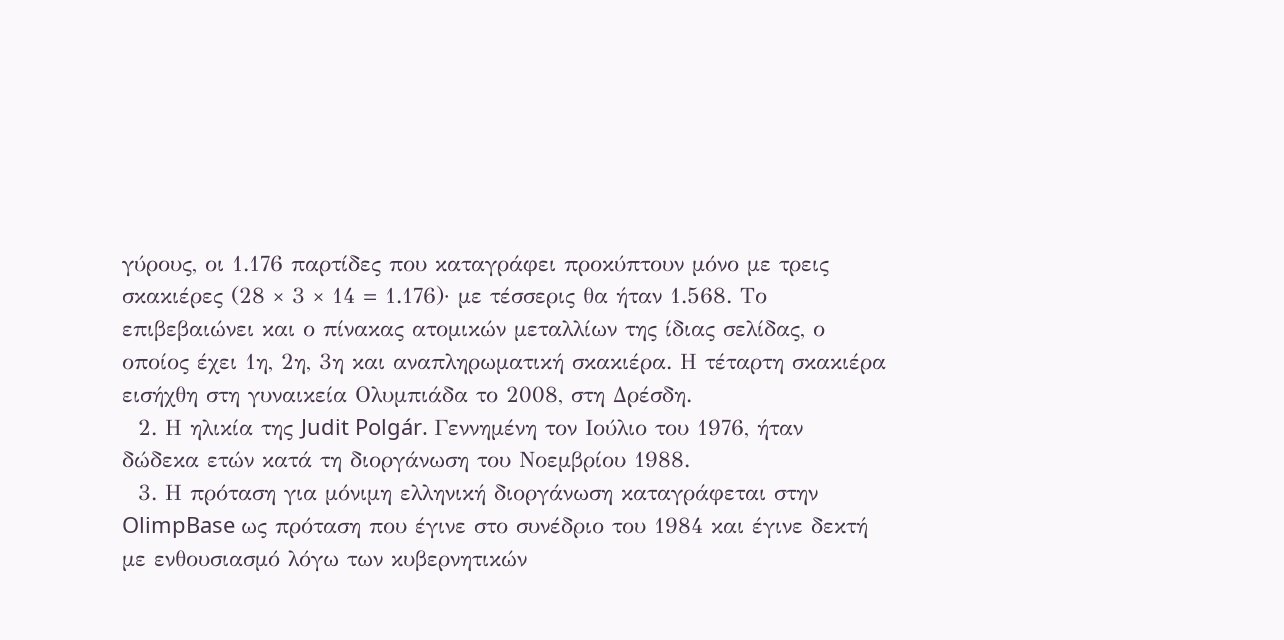γύρους, οι 1.176 παρτίδες που καταγράφει προκύπτουν μόνο με τρεις σκακιέρες (28 × 3 × 14 = 1.176)· με τέσσερις θα ήταν 1.568. Το επιβεβαιώνει και ο πίνακας ατομικών μεταλλίων της ίδιας σελίδας, ο οποίος έχει 1η, 2η, 3η και αναπληρωματική σκακιέρα. Η τέταρτη σκακιέρα εισήχθη στη γυναικεία Ολυμπιάδα το 2008, στη Δρέσδη.
  2. Η ηλικία της Judit Polgár. Γεννημένη τον Ιούλιο του 1976, ήταν δώδεκα ετών κατά τη διοργάνωση του Νοεμβρίου 1988.
  3. Η πρόταση για μόνιμη ελληνική διοργάνωση καταγράφεται στην OlimpBase ως πρόταση που έγινε στο συνέδριο του 1984 και έγινε δεκτή με ενθουσιασμό λόγω των κυβερνητικών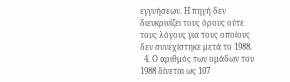εγγυήσεων. Η πηγή δεν διευκρινίζει τους όρους ούτε τους λόγους για τους οποίους δεν συνεχίστηκε μετά το 1988.
  4. Ο αριθμός των ομάδων του 1988 δίνεται ως 107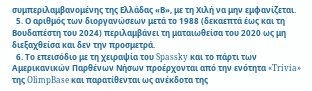συμπεριλαμβανομένης της Ελλάδας «Β», με τη Χιλή να μην εμφανίζεται.
  5. Ο αριθμός των διοργανώσεων μετά το 1988 (δεκαεπτά έως και τη Βουδαπέστη του 2024) περιλαμβάνει τη ματαιωθείσα του 2020 ως μη διεξαχθείσα και δεν την προσμετρά.
  6. Το επεισόδιο με τη χειραψία του Spassky και το πάρτι των Αμερικανικών Παρθένων Νήσων προέρχονται από την ενότητα «Trivia» της OlimpBase και παρατίθενται ως ανέκδοτα της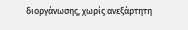διοργάνωσης, χωρίς ανεξάρτητη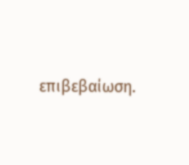επιβεβαίωση.